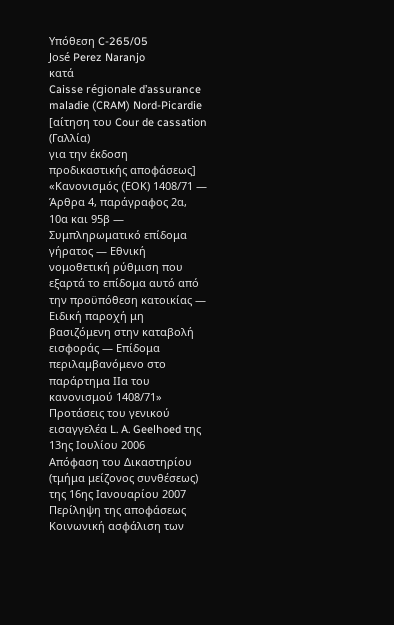Υπόθεση C-265/05
José Perez Naranjo
κατά
Caisse régionale d’assurance maladie (CRAM) Nord-Picardie
[αίτηση του Cour de cassation (Γαλλία)
για την έκδοση προδικαστικής αποφάσεως]
«Κανονισμός (EΟK) 1408/71 — Άρθρα 4, παράγραφος 2α, 10α και 95β — Συμπληρωματικό επίδομα γήρατος — Εθνική νομοθετική ρύθμιση που εξαρτά το επίδομα αυτό από την προϋπόθεση κατοικίας — Ειδική παροχή μη βασιζόμενη στην καταβολή εισφοράς — Επίδομα περιλαμβανόμενο στο παράρτημα IIα του κανονισμού 1408/71»
Προτάσεις του γενικού εισαγγελέα L. A. Geelhoed της 13ης Ιουλίου 2006
Απόφαση του Δικαστηρίου (τμήμα μείζονος συνθέσεως) της 16ης Ιανουαρίου 2007
Περίληψη της αποφάσεως
Κοινωνική ασφάλιση των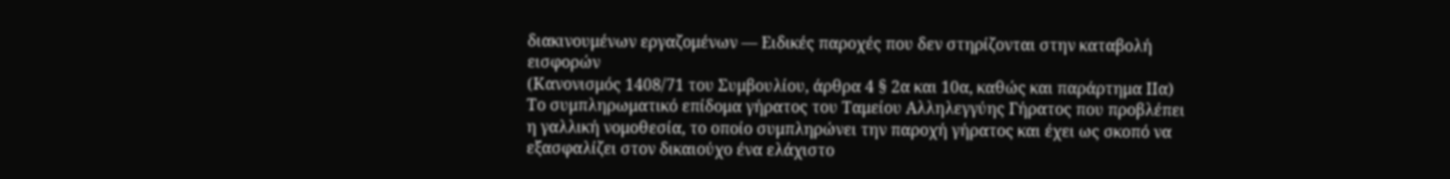διακινουμένων εργαζομένων — Ειδικές παροχές που δεν στηρίζονται στην καταβολή εισφορών
(Κανονισμός 1408/71 του Συμβουλίου, άρθρα 4 § 2α και 10α, καθώς και παράρτημα IIα)
Το συμπληρωματικό επίδομα γήρατος του Ταμείου Αλληλεγγύης Γήρατος που προβλέπει η γαλλική νομοθεσία, το οποίο συμπληρώνει την παροχή γήρατος και έχει ως σκοπό να εξασφαλίζει στον δικαιούχο ένα ελάχιστο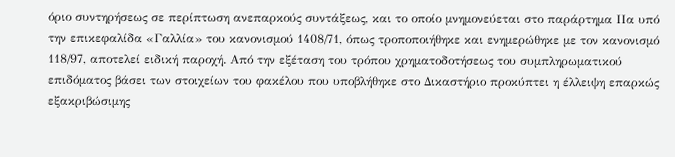όριο συντηρήσεως σε περίπτωση ανεπαρκούς συντάξεως, και το οποίο μνημονεύεται στο παράρτημα ΙΙα υπό την επικεφαλίδα «Γαλλία» του κανονισμού 1408/71, όπως τροποποιήθηκε και ενημερώθηκε με τον κανονισμό 118/97, αποτελεί ειδική παροχή. Από την εξέταση του τρόπου χρηματοδοτήσεως του συμπληρωματικού επιδόματος βάσει των στοιχείων του φακέλου που υποβλήθηκε στο Δικαστήριο προκύπτει η έλλειψη επαρκώς εξακριβώσιμης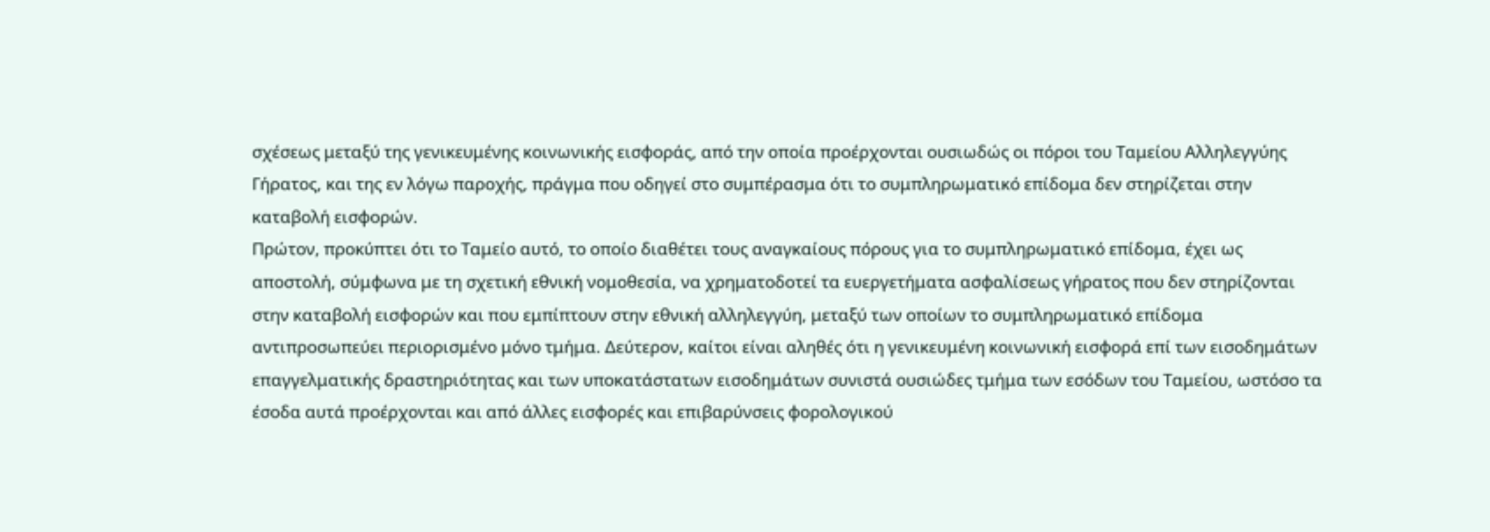σχέσεως μεταξύ της γενικευμένης κοινωνικής εισφοράς, από την οποία προέρχονται ουσιωδώς οι πόροι του Ταμείου Αλληλεγγύης Γήρατος, και της εν λόγω παροχής, πράγμα που οδηγεί στο συμπέρασμα ότι το συμπληρωματικό επίδομα δεν στηρίζεται στην καταβολή εισφορών.
Πρώτον, προκύπτει ότι το Ταμείο αυτό, το οποίο διαθέτει τους αναγκαίους πόρους για το συμπληρωματικό επίδομα, έχει ως αποστολή, σύμφωνα με τη σχετική εθνική νομοθεσία, να χρηματοδοτεί τα ευεργετήματα ασφαλίσεως γήρατος που δεν στηρίζονται στην καταβολή εισφορών και που εμπίπτουν στην εθνική αλληλεγγύη, μεταξύ των οποίων το συμπληρωματικό επίδομα αντιπροσωπεύει περιορισμένο μόνο τμήμα. Δεύτερον, καίτοι είναι αληθές ότι η γενικευμένη κοινωνική εισφορά επί των εισοδημάτων επαγγελματικής δραστηριότητας και των υποκατάστατων εισοδημάτων συνιστά ουσιώδες τμήμα των εσόδων του Ταμείου, ωστόσο τα έσοδα αυτά προέρχονται και από άλλες εισφορές και επιβαρύνσεις φορολογικού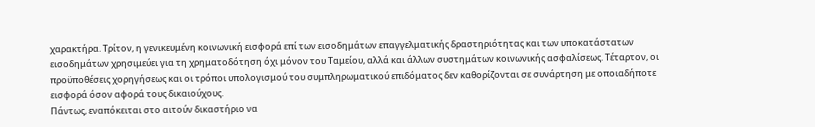χαρακτήρα. Τρίτον, η γενικευμένη κοινωνική εισφορά επί των εισοδημάτων επαγγελματικής δραστηριότητας και των υποκατάστατων εισοδημάτων χρησιμεύει για τη χρηματοδότηση όχι μόνον του Ταμείου, αλλά και άλλων συστημάτων κοινωνικής ασφαλίσεως. Τέταρτον, οι προϋποθέσεις χορηγήσεως και οι τρόποι υπολογισμού του συμπληρωματικού επιδόματος δεν καθορίζονται σε συνάρτηση με οποιαδήποτε εισφορά όσον αφορά τους δικαιούχους.
Πάντως, εναπόκειται στο αιτούν δικαστήριο να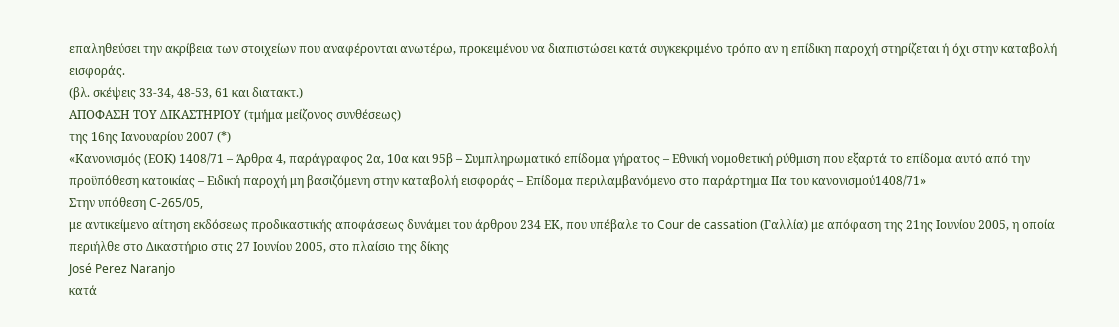επαληθεύσει την ακρίβεια των στοιχείων που αναφέρονται ανωτέρω, προκειμένου να διαπιστώσει κατά συγκεκριμένο τρόπο αν η επίδικη παροχή στηρίζεται ή όχι στην καταβολή εισφοράς.
(βλ. σκέψεις 33-34, 48-53, 61 και διατακτ.)
ΑΠΟΦΑΣΗ ΤΟΥ ΔΙΚΑΣΤΗΡΙΟΥ (τμήμα μείζονος συνθέσεως)
της 16ης Ιανουαρίου 2007 (*)
«Κανονισμός (EΟK) 1408/71 – Άρθρα 4, παράγραφος 2α, 10α και 95β – Συμπληρωματικό επίδομα γήρατος – Εθνική νομοθετική ρύθμιση που εξαρτά το επίδομα αυτό από την προϋπόθεση κατοικίας – Ειδική παροχή μη βασιζόμενη στην καταβολή εισφοράς – Επίδομα περιλαμβανόμενο στο παράρτημα IIα του κανονισμού1408/71»
Στην υπόθεση C-265/05,
με αντικείμενο αίτηση εκδόσεως προδικαστικής αποφάσεως δυνάμει του άρθρου 234 ΕΚ, που υπέβαλε το Cour de cassation (Γαλλία) με απόφαση της 21ης Ιουνίου 2005, η οποία περιήλθε στο Δικαστήριο στις 27 Ιουνίου 2005, στο πλαίσιο της δίκης
José Perez Naranjo
κατά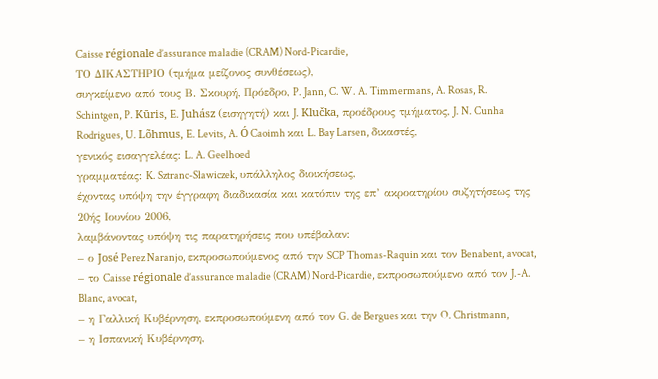Caisse régionale d’assurance maladie (CRAM) Nord-Picardie,
ΤΟ ΔΙΚΑΣΤΗΡΙΟ (τμήμα μείζονος συνθέσεως),
συγκείμενο από τους Β. Σκουρή, Πρόεδρο, P. Jann, C. W. A. Timmermans, A. Rosas, R. Schintgen, P. Kūris, E. Juhász (εισηγητή) και J. Klučka, προέδρους τμήματος, J. N. Cunha Rodrigues, U. Lõhmus, E. Levits, A. Ó Caoimh και L. Bay Larsen, δικαστές,
γενικός εισαγγελέας: L. A. Geelhoed
γραμματέας: K. Sztranc-Sławiczek, υπάλληλος διοικήσεως,
έχοντας υπόψη την έγγραφη διαδικασία και κατόπιν της επ’ ακροατηρίου συζητήσεως της 20ής Ιουνίου 2006,
λαμβάνοντας υπόψη τις παρατηρήσεις που υπέβαλαν:
– ο José Perez Naranjo, εκπροσωπούμενος από την SCP Thomas-Raquin και τον Benabent, avocat,
– το Caisse régionale d’assurance maladie (CRAM) Nord‑Picardie, εκπροσωπούμενο από τον J.-A. Blanc, avocat,
– η Γαλλική Κυβέρνηση, εκπροσωπούμενη από τον G. de Bergues και την O. Christmann,
– η Ισπανική Κυβέρνηση,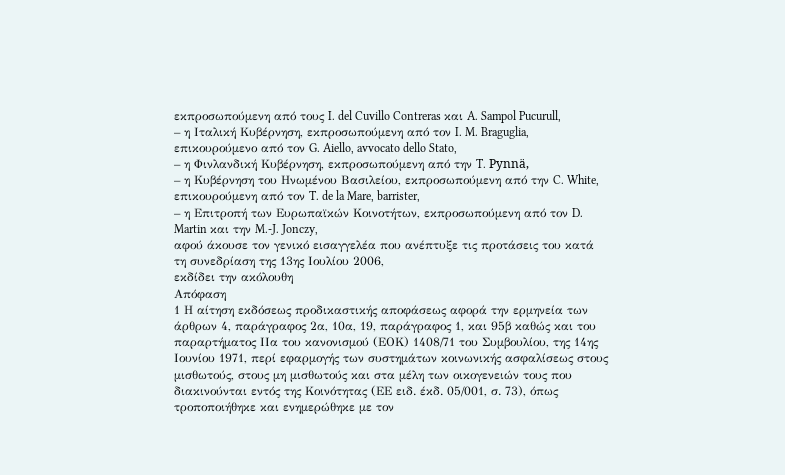εκπροσωπούμενη από τους I. del Cuvillo Contreras και A. Sampol Pucurull,
– η Ιταλική Κυβέρνηση, εκπροσωπούμενη από τον I. M. Braguglia, επικουρούμενο από τον G. Aiello, avvocato dello Stato,
– η Φινλανδική Κυβέρνηση, εκπροσωπούμενη από την T. Pynnä,
– η Κυβέρνηση του Ηνωμένου Βασιλείου, εκπροσωπούμενη από την C. White, επικουρούμενη από τον T. de la Mare, barrister,
– η Επιτροπή των Ευρωπαϊκών Κοινοτήτων, εκπροσωπούμενη από τον D. Martin και την M.-J. Jonczy,
αφού άκουσε τον γενικό εισαγγελέα που ανέπτυξε τις προτάσεις του κατά τη συνεδρίαση της 13ης Ιουλίου 2006,
εκδίδει την ακόλουθη
Απόφαση
1 Η αίτηση εκδόσεως προδικαστικής αποφάσεως αφορά την ερμηνεία των άρθρων 4, παράγραφος 2α, 10α, 19, παράγραφος 1, και 95β καθώς και του παραρτήματος IIα του κανονισμού (ΕΟΚ) 1408/71 του Συμβουλίου, της 14ης Ιουνίου 1971, περί εφαρμογής των συστημάτων κοινωνικής ασφαλίσεως στους μισθωτούς, στους μη μισθωτούς και στα μέλη των οικογενειών τους που διακινούνται εντός της Κοινότητας (ΕΕ ειδ. έκδ. 05/001, σ. 73), όπως τροποποιήθηκε και ενημερώθηκε με τον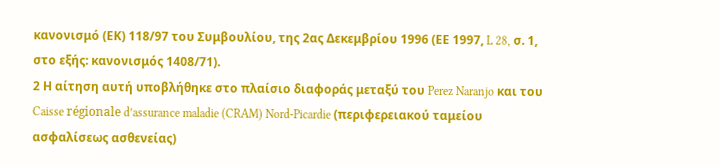κανονισμό (ΕΚ) 118/97 του Συμβουλίου, της 2ας Δεκεμβρίου 1996 (ΕΕ 1997, L 28, σ. 1, στο εξής: κανονισμός 1408/71).
2 Η αίτηση αυτή υποβλήθηκε στο πλαίσιο διαφοράς μεταξύ του Perez Naranjo και του Caisse régionale d’assurance maladie (CRAM) Nord-Picardie (περιφερειακού ταμείου ασφαλίσεως ασθενείας)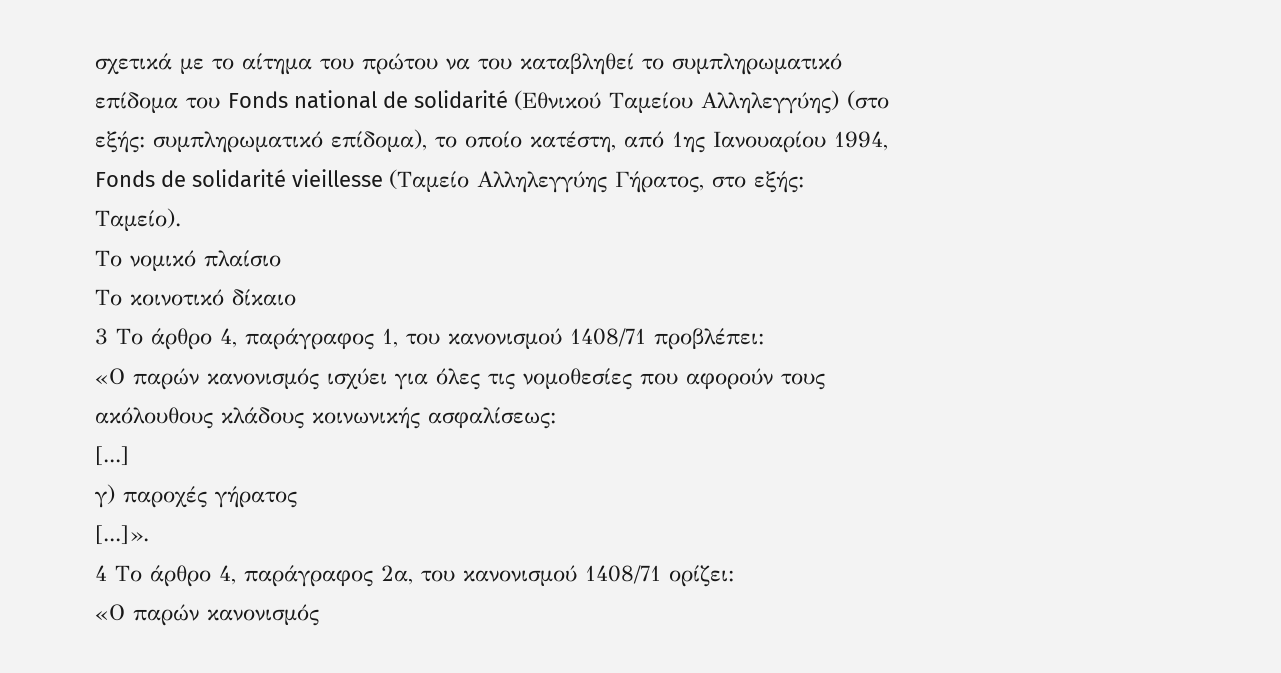σχετικά με το αίτημα του πρώτου να του καταβληθεί το συμπληρωματικό επίδομα του Fonds national de solidarité (Εθνικού Ταμείου Αλληλεγγύης) (στο εξής: συμπληρωματικό επίδομα), το οποίο κατέστη, από 1ης Ιανουαρίου 1994, Fonds de solidarité vieillesse (Ταμείο Αλληλεγγύης Γήρατος, στο εξής: Ταμείο).
Το νομικό πλαίσιο
Το κοινοτικό δίκαιο
3 Το άρθρο 4, παράγραφος 1, του κανονισμού 1408/71 προβλέπει:
«Ο παρών κανονισμός ισχύει για όλες τις νομοθεσίες που αφορούν τους ακόλουθους κλάδους κοινωνικής ασφαλίσεως:
[...]
γ) παροχές γήρατος
[...]».
4 Το άρθρο 4, παράγραφος 2α, του κανονισμού 1408/71 ορίζει:
«Ο παρών κανονισμός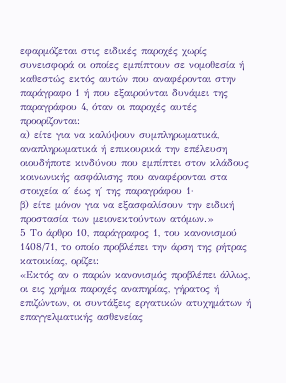εφαρμόζεται στις ειδικές παροχές χωρίς συνεισφορά οι οποίες εμπίπτουν σε νομοθεσία ή καθεστώς εκτός αυτών που αναφέρονται στην παράγραφο 1 ή που εξαιρούνται δυνάμει της παραγράφου 4, όταν οι παροχές αυτές προορίζονται:
α) είτε για να καλύψουν συμπληρωματικά, αναπληρωματικά ή επικουρικά την επέλευση οιουδήποτε κινδύνου που εμπίπτει στον κλάδους κοινωνικής ασφάλισης που αναφέρονται στα στοιχεία α΄ έως η΄ της παραγράφου 1·
β) είτε μόνον για να εξασφαλίσουν την ειδική προστασία των μειονεκτούντων ατόμων.»
5 Το άρθρο 10, παράγραφος 1, του κανονισμού 1408/71, το οποίο προβλέπει την άρση της ρήτρας κατοικίας, ορίζει:
«Εκτός αν ο παρών κανονισμός προβλέπει άλλως, οι εις χρήμα παροχές αναπηρίας, γήρατος ή επιζώντων, οι συντάξεις εργατικών ατυχημάτων ή επαγγελματικής ασθενείας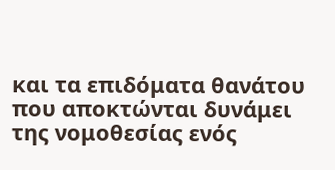και τα επιδόματα θανάτου που αποκτώνται δυνάμει της νομοθεσίας ενός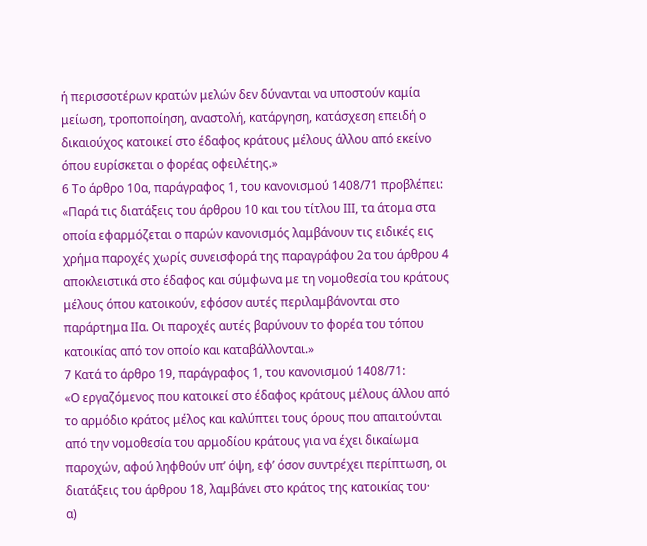ή περισσοτέρων κρατών μελών δεν δύνανται να υποστούν καμία μείωση, τροποποίηση, αναστολή, κατάργηση, κατάσχεση επειδή ο δικαιούχος κατοικεί στο έδαφος κράτους μέλους άλλου από εκείνο όπου ευρίσκεται ο φορέας οφειλέτης.»
6 Το άρθρο 10α, παράγραφος 1, του κανονισμού 1408/71 προβλέπει:
«Παρά τις διατάξεις του άρθρου 10 και του τίτλου ΙΙΙ, τα άτομα στα οποία εφαρμόζεται ο παρών κανονισμός λαμβάνουν τις ειδικές εις χρήμα παροχές χωρίς συνεισφορά της παραγράφου 2α του άρθρου 4 αποκλειστικά στο έδαφος και σύμφωνα με τη νομοθεσία του κράτους μέλους όπου κατοικούν, εφόσον αυτές περιλαμβάνονται στο παράρτημα ΙΙα. Οι παροχές αυτές βαρύνουν το φορέα του τόπου κατοικίας από τον οποίο και καταβάλλονται.»
7 Κατά το άρθρο 19, παράγραφος 1, του κανονισμού 1408/71:
«Ο εργαζόμενος που κατοικεί στο έδαφος κράτους μέλους άλλου από το αρμόδιο κράτος μέλος και καλύπτει τους όρους που απαιτούνται από την νομοθεσία του αρμοδίου κράτους για να έχει δικαίωμα παροχών, αφού ληφθούν υπ’ όψη, εφ’ όσον συντρέχει περίπτωση, οι διατάξεις του άρθρου 18, λαμβάνει στο κράτος της κατοικίας του·
α)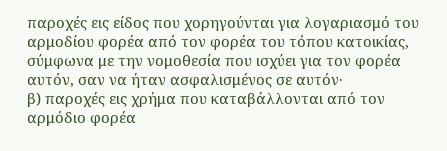παροχές εις είδος που χορηγούνται για λογαριασμό του αρμοδίου φορέα από τον φορέα του τόπου κατοικίας, σύμφωνα με την νομοθεσία που ισχύει για τον φορέα αυτόν, σαν να ήταν ασφαλισμένος σε αυτόν·
β) παροχές εις χρήμα που καταβάλλονται από τον αρμόδιο φορέα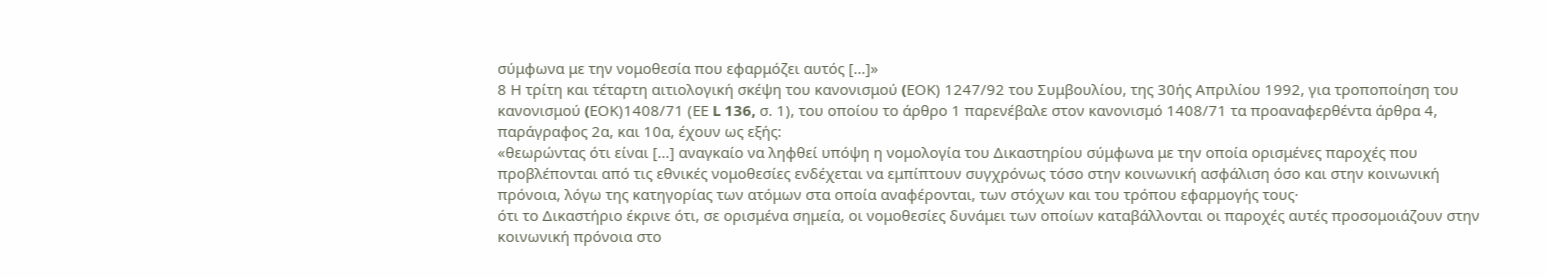σύμφωνα με την νομοθεσία που εφαρμόζει αυτός […]»
8 Η τρίτη και τέταρτη αιτιολογική σκέψη του κανονισμού (EΟK) 1247/92 του Συμβουλίου, της 30ής Απριλίου 1992, για τροποποίηση του κανονισμού (EΟK)1408/71 (ΕΕ L 136, σ. 1), του οποίου το άρθρο 1 παρενέβαλε στον κανονισμό 1408/71 τα προαναφερθέντα άρθρα 4, παράγραφος 2α, και 10α, έχουν ως εξής:
«θεωρώντας ότι είναι […] αναγκαίο να ληφθεί υπόψη η νομολογία του Δικαστηρίου σύμφωνα με την οποία ορισμένες παροχές που προβλέπονται από τις εθνικές νομοθεσίες ενδέχεται να εμπίπτουν συγχρόνως τόσο στην κοινωνική ασφάλιση όσο και στην κοινωνική πρόνοια, λόγω της κατηγορίας των ατόμων στα οποία αναφέρονται, των στόχων και του τρόπου εφαρμογής τους·
ότι το Δικαστήριο έκρινε ότι, σε ορισμένα σημεία, οι νομοθεσίες δυνάμει των οποίων καταβάλλονται οι παροχές αυτές προσομοιάζουν στην κοινωνική πρόνοια στο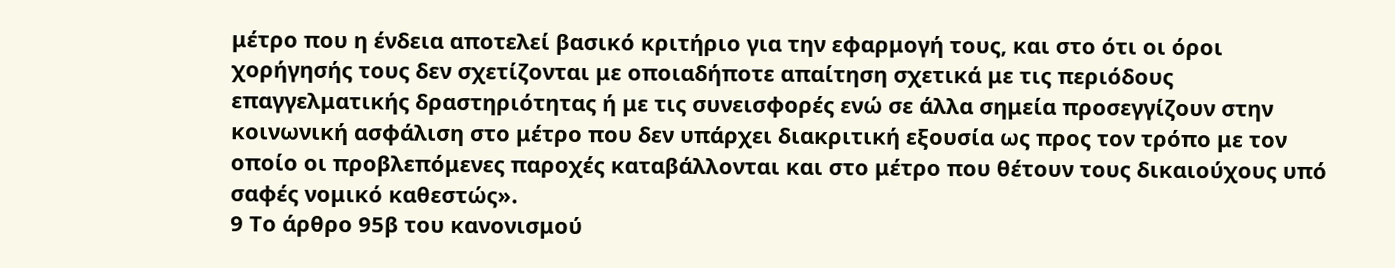μέτρο που η ένδεια αποτελεί βασικό κριτήριο για την εφαρμογή τους, και στο ότι οι όροι χορήγησής τους δεν σχετίζονται με οποιαδήποτε απαίτηση σχετικά με τις περιόδους επαγγελματικής δραστηριότητας ή με τις συνεισφορές ενώ σε άλλα σημεία προσεγγίζουν στην κοινωνική ασφάλιση στο μέτρο που δεν υπάρχει διακριτική εξουσία ως προς τον τρόπο με τον οποίο οι προβλεπόμενες παροχές καταβάλλονται και στο μέτρο που θέτουν τους δικαιούχους υπό σαφές νομικό καθεστώς».
9 Το άρθρο 95β του κανονισμού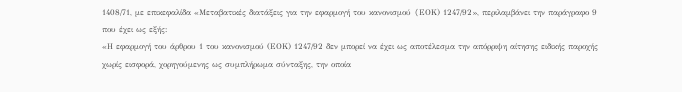1408/71, με επικεφαλίδα «Μεταβατικές διατάξεις για την εφαρμογή του κανονισμού (EΟK) 1247/92», περιλαμβάνει την παράγραφο 9 που έχει ως εξής:
«Η εφαρμογή του άρθρου 1 του κανονισμού (ΕΟΚ) 1247/92 δεν μπορεί να έχει ως αποτέλεσμα την απόρριψη αίτησης ειδικής παροχής χωρίς εισφορά, χορηγούμενης ως συμπλήρωμα σύνταξης, την οποία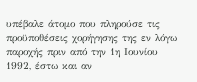υπέβαλε άτομο που πληρούσε τις προϋποθέσεις χορήγησης της εν λόγω παροχής πριν από την 1η Ιουνίου 1992, έστω και αν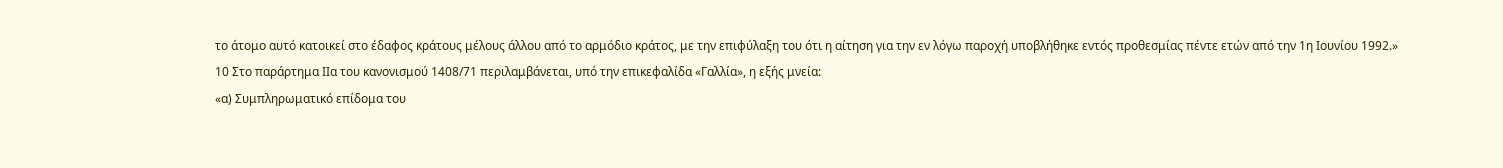το άτομο αυτό κατοικεί στο έδαφος κράτους μέλους άλλου από το αρμόδιο κράτος, με την επιφύλαξη του ότι η αίτηση για την εν λόγω παροχή υποβλήθηκε εντός προθεσμίας πέντε ετών από την 1η Ιουνίου 1992.»
10 Στο παράρτημα IIα του κανονισμού 1408/71 περιλαμβάνεται, υπό την επικεφαλίδα «Γαλλία», η εξής μνεία:
«α) Συμπληρωματικό επίδομα του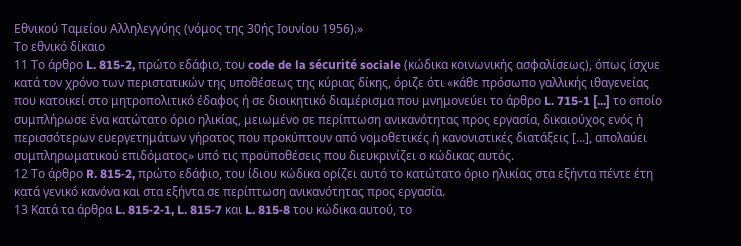Εθνικού Ταμείου Αλληλεγγύης (νόμος της 30ής Ιουνίου 1956).»
Το εθνικό δίκαιο
11 Το άρθρο L. 815-2, πρώτο εδάφιο, του code de la sécurité sociale (κώδικα κοινωνικής ασφαλίσεως), όπως ίσχυε κατά τον χρόνο των περιστατικών της υποθέσεως της κύριας δίκης, όριζε ότι «κάθε πρόσωπο γαλλικής ιθαγενείας που κατοικεί στο μητροπολιτικό έδαφος ή σε διοικητικό διαμέρισμα που μνημονεύει το άρθρο L. 715-1 [...] το οποίο συμπλήρωσε ένα κατώτατο όριο ηλικίας, μειωμένο σε περίπτωση ανικανότητας προς εργασία, δικαιούχος ενός ή περισσότερων ευεργετημάτων γήρατος που προκύπτουν από νομοθετικές ή κανονιστικές διατάξεις [...], απολαύει συμπληρωματικού επιδόματος» υπό τις προϋποθέσεις που διευκρινίζει ο κώδικας αυτός.
12 Το άρθρο R. 815‑2, πρώτο εδάφιο, του ίδιου κώδικα ορίζει αυτό το κατώτατο όριο ηλικίας στα εξήντα πέντε έτη κατά γενικό κανόνα και στα εξήντα σε περίπτωση ανικανότητας προς εργασία.
13 Κατά τα άρθρα L. 815‑2‑1, L. 815‑7 και L. 815‑8 του κώδικα αυτού, το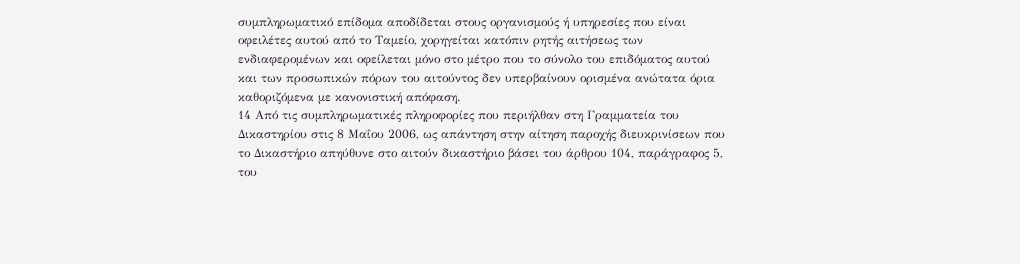συμπληρωματικό επίδομα αποδίδεται στους οργανισμούς ή υπηρεσίες που είναι οφειλέτες αυτού από το Ταμείο, χορηγείται κατόπιν ρητής αιτήσεως των ενδιαφερομένων και οφείλεται μόνο στο μέτρο που το σύνολο του επιδόματος αυτού και των προσωπικών πόρων του αιτούντος δεν υπερβαίνουν ορισμένα ανώτατα όρια καθοριζόμενα με κανονιστική απόφαση.
14 Από τις συμπληρωματικές πληροφορίες που περιήλθαν στη Γραμματεία του Δικαστηρίου στις 8 Μαΐου 2006, ως απάντηση στην αίτηση παροχής διευκρινίσεων που το Δικαστήριο απηύθυνε στο αιτούν δικαστήριο βάσει του άρθρου 104, παράγραφος 5, του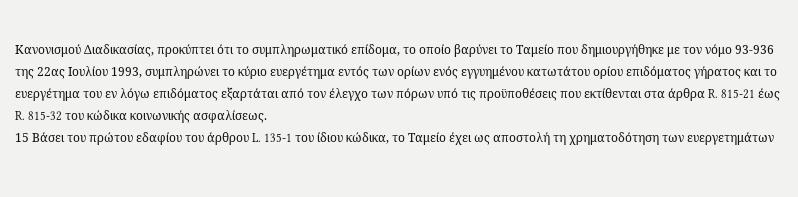Κανονισμού Διαδικασίας, προκύπτει ότι το συμπληρωματικό επίδομα, το οποίο βαρύνει το Ταμείο που δημιουργήθηκε με τον νόμο 93‑936 της 22ας Ιουλίου 1993, συμπληρώνει το κύριο ευεργέτημα εντός των ορίων ενός εγγυημένου κατωτάτου ορίου επιδόματος γήρατος και το ευεργέτημα του εν λόγω επιδόματος εξαρτάται από τον έλεγχο των πόρων υπό τις προϋποθέσεις που εκτίθενται στα άρθρα R. 815‑21 έως R. 815‑32 του κώδικα κοινωνικής ασφαλίσεως.
15 Βάσει του πρώτου εδαφίου του άρθρου L. 135‑1 του ίδιου κώδικα, το Ταμείο έχει ως αποστολή τη χρηματοδότηση των ευεργετημάτων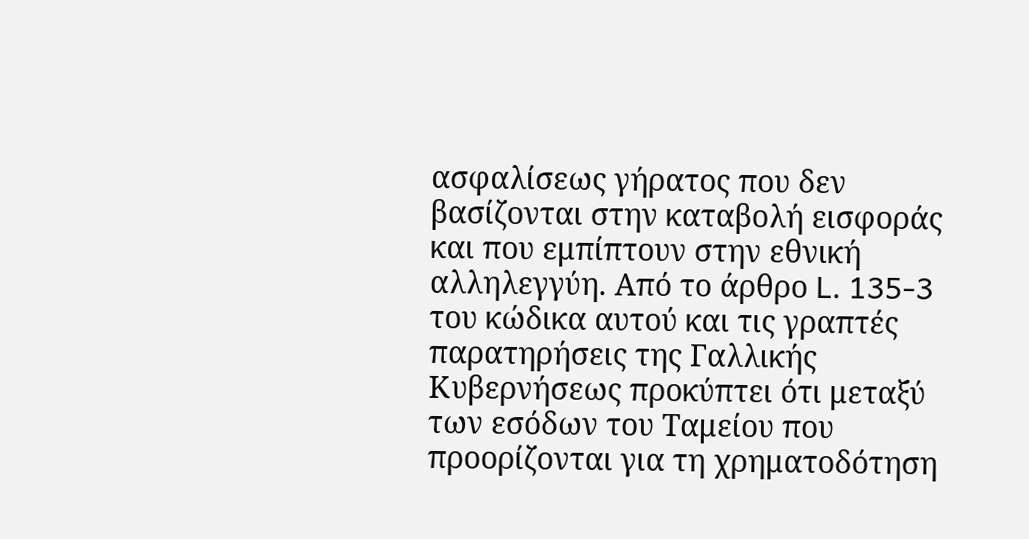ασφαλίσεως γήρατος που δεν βασίζονται στην καταβολή εισφοράς και που εμπίπτουν στην εθνική αλληλεγγύη. Από το άρθρο L. 135‑3 του κώδικα αυτού και τις γραπτές παρατηρήσεις της Γαλλικής Κυβερνήσεως προκύπτει ότι μεταξύ των εσόδων του Ταμείου που προορίζονται για τη χρηματοδότηση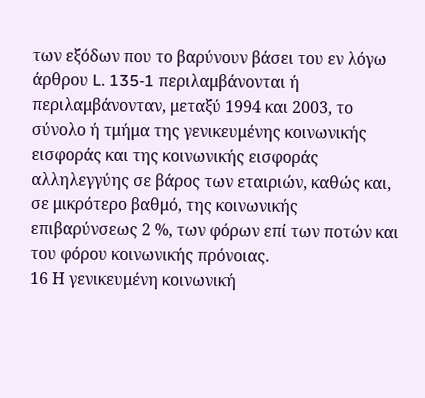των εξόδων που το βαρύνουν βάσει του εν λόγω άρθρου L. 135‑1 περιλαμβάνονται ή περιλαμβάνονταν, μεταξύ 1994 και 2003, το σύνολο ή τμήμα της γενικευμένης κοινωνικής εισφοράς και της κοινωνικής εισφοράς αλληλεγγύης σε βάρος των εταιριών, καθώς και, σε μικρότερο βαθμό, της κοινωνικής επιβαρύνσεως 2 %, των φόρων επί των ποτών και του φόρου κοινωνικής πρόνοιας.
16 Η γενικευμένη κοινωνική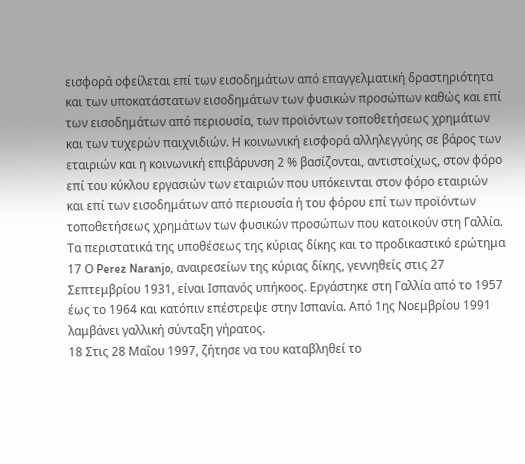εισφορά οφείλεται επί των εισοδημάτων από επαγγελματική δραστηριότητα και των υποκατάστατων εισοδημάτων των φυσικών προσώπων καθώς και επί των εισοδημάτων από περιουσία, των προϊόντων τοποθετήσεως χρημάτων και των τυχερών παιχνιδιών. Η κοινωνική εισφορά αλληλεγγύης σε βάρος των εταιριών και η κοινωνική επιβάρυνση 2 % βασίζονται, αντιστοίχως, στον φόρο επί του κύκλου εργασιών των εταιριών που υπόκεινται στον φόρο εταιριών και επί των εισοδημάτων από περιουσία ή του φόρου επί των προϊόντων τοποθετήσεως χρημάτων των φυσικών προσώπων που κατοικούν στη Γαλλία.
Τα περιστατικά της υποθέσεως της κύριας δίκης και το προδικαστικό ερώτημα
17 Ο Perez Naranjo, αναιρεσείων της κύριας δίκης, γεννηθείς στις 27 Σεπτεμβρίου 1931, είναι Ισπανός υπήκοος. Εργάστηκε στη Γαλλία από το 1957 έως το 1964 και κατόπιν επέστρεψε στην Ισπανία. Από 1ης Νοεμβρίου 1991 λαμβάνει γαλλική σύνταξη γήρατος.
18 Στις 28 Μαΐου 1997, ζήτησε να του καταβληθεί το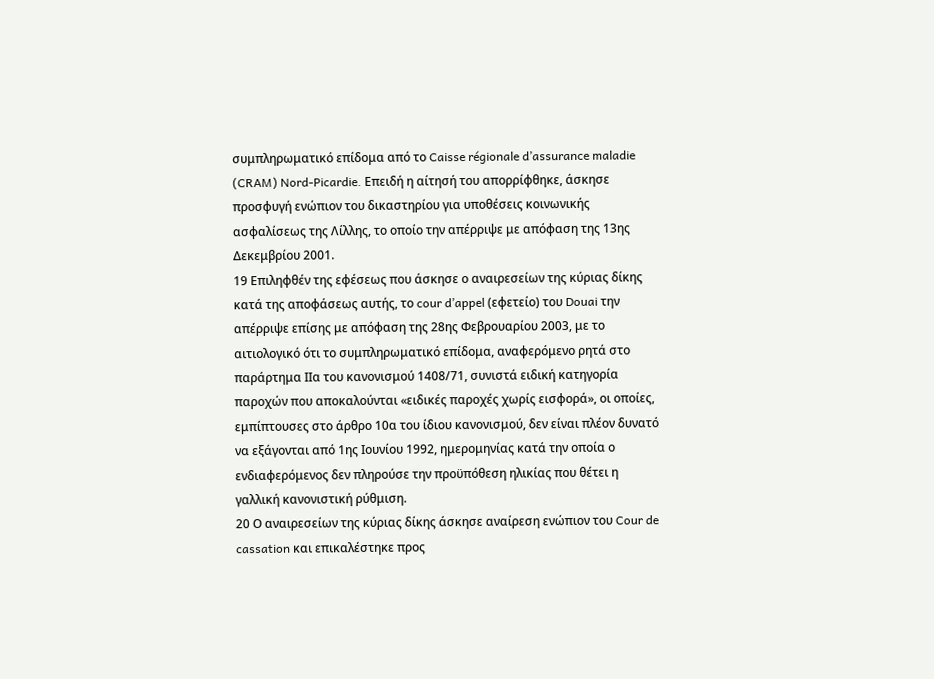συμπληρωματικό επίδομα από το Caisse régionale d’assurance maladie (CRAM) Nord-Picardie. Επειδή η αίτησή του απορρίφθηκε, άσκησε προσφυγή ενώπιον του δικαστηρίου για υποθέσεις κοινωνικής ασφαλίσεως της Λίλλης, το οποίο την απέρριψε με απόφαση της 13ης Δεκεμβρίου 2001.
19 Επιληφθέν της εφέσεως που άσκησε ο αναιρεσείων της κύριας δίκης κατά της αποφάσεως αυτής, το cour d’appel (εφετείο) του Douai την απέρριψε επίσης με απόφαση της 28ης Φεβρουαρίου 2003, με το αιτιολογικό ότι το συμπληρωματικό επίδομα, αναφερόμενο ρητά στο παράρτημα IIα του κανονισμού 1408/71, συνιστά ειδική κατηγορία παροχών που αποκαλούνται «ειδικές παροχές χωρίς εισφορά», οι οποίες, εμπίπτουσες στο άρθρο 10α του ίδιου κανονισμού, δεν είναι πλέον δυνατό να εξάγονται από 1ης Ιουνίου 1992, ημερομηνίας κατά την οποία ο ενδιαφερόμενος δεν πληρούσε την προϋπόθεση ηλικίας που θέτει η γαλλική κανονιστική ρύθμιση.
20 Ο αναιρεσείων της κύριας δίκης άσκησε αναίρεση ενώπιον του Cour de cassation και επικαλέστηκε προς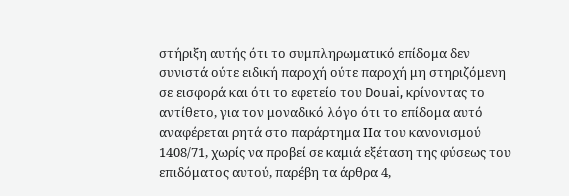στήριξη αυτής ότι το συμπληρωματικό επίδομα δεν συνιστά ούτε ειδική παροχή ούτε παροχή μη στηριζόμενη σε εισφορά και ότι το εφετείο του Douai, κρίνοντας το αντίθετο, για τον μοναδικό λόγο ότι το επίδομα αυτό αναφέρεται ρητά στο παράρτημα IIα του κανονισμού 1408/71, χωρίς να προβεί σε καμιά εξέταση της φύσεως του επιδόματος αυτού, παρέβη τα άρθρα 4,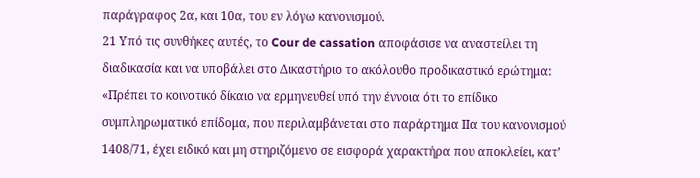παράγραφος 2α, και 10α, του εν λόγω κανονισμού.
21 Υπό τις συνθήκες αυτές, το Cour de cassation αποφάσισε να αναστείλει τη διαδικασία και να υποβάλει στο Δικαστήριο το ακόλουθο προδικαστικό ερώτημα:
«Πρέπει το κοινοτικό δίκαιο να ερμηνευθεί υπό την έννοια ότι το επίδικο συμπληρωματικό επίδομα, που περιλαμβάνεται στο παράρτημα ΙΙα του κανονισμού 1408/71, έχει ειδικό και μη στηριζόμενο σε εισφορά χαρακτήρα που αποκλείει, κατ’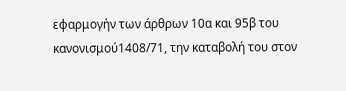εφαρμογήν των άρθρων 10α και 95β του κανονισμού1408/71, την καταβολή του στον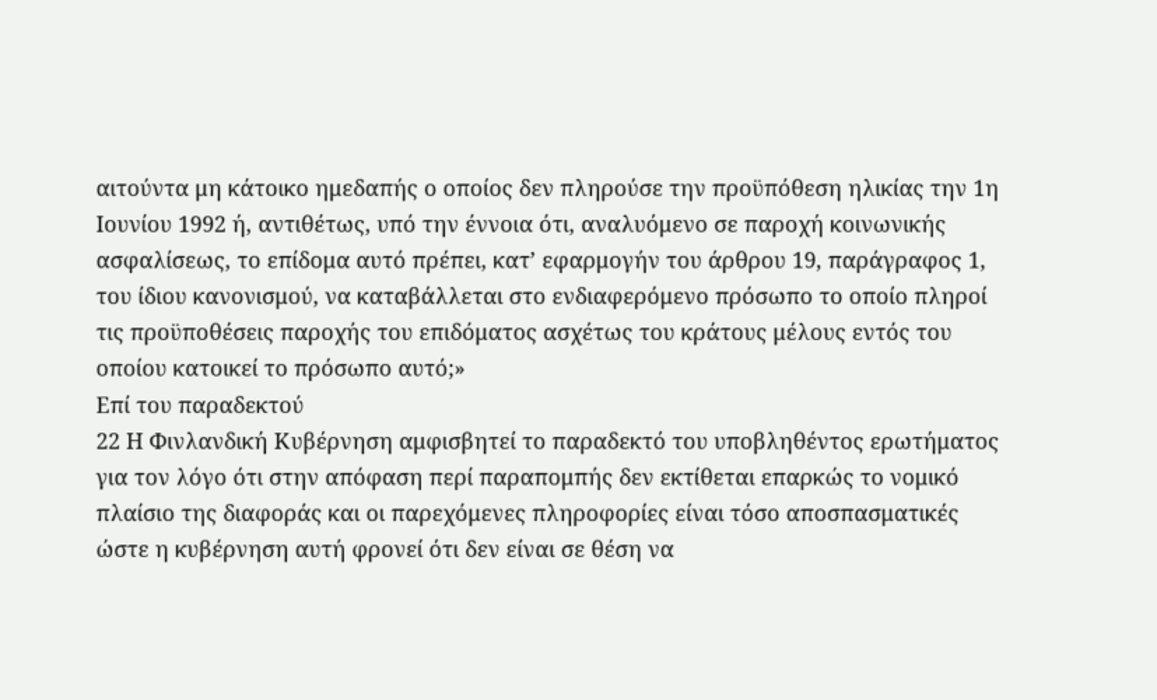αιτούντα μη κάτοικο ημεδαπής ο οποίος δεν πληρούσε την προϋπόθεση ηλικίας την 1η Ιουνίου 1992 ή, αντιθέτως, υπό την έννοια ότι, αναλυόμενο σε παροχή κοινωνικής ασφαλίσεως, το επίδομα αυτό πρέπει, κατ’ εφαρμογήν του άρθρου 19, παράγραφος 1, του ίδιου κανονισμού, να καταβάλλεται στο ενδιαφερόμενο πρόσωπο το οποίο πληροί τις προϋποθέσεις παροχής του επιδόματος ασχέτως του κράτους μέλους εντός του οποίου κατοικεί το πρόσωπο αυτό;»
Επί του παραδεκτού
22 Η Φινλανδική Κυβέρνηση αμφισβητεί το παραδεκτό του υποβληθέντος ερωτήματος για τον λόγο ότι στην απόφαση περί παραπομπής δεν εκτίθεται επαρκώς το νομικό πλαίσιο της διαφοράς και οι παρεχόμενες πληροφορίες είναι τόσο αποσπασματικές ώστε η κυβέρνηση αυτή φρονεί ότι δεν είναι σε θέση να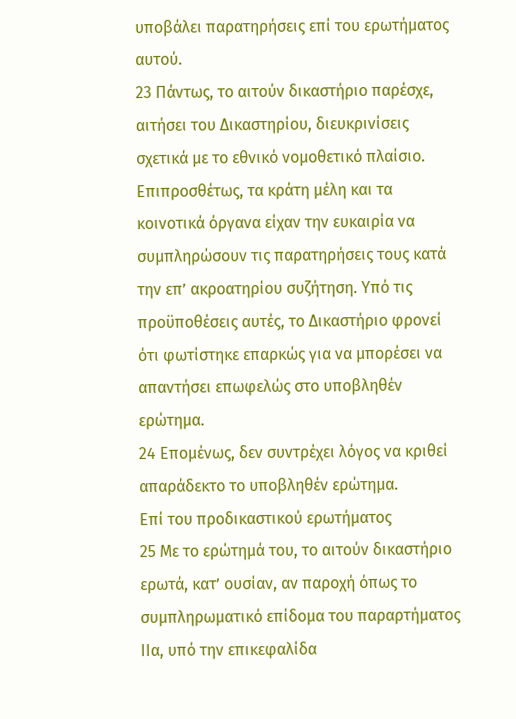υποβάλει παρατηρήσεις επί του ερωτήματος αυτού.
23 Πάντως, το αιτούν δικαστήριο παρέσχε, αιτήσει του Δικαστηρίου, διευκρινίσεις σχετικά με το εθνικό νομοθετικό πλαίσιο. Επιπροσθέτως, τα κράτη μέλη και τα κοινοτικά όργανα είχαν την ευκαιρία να συμπληρώσουν τις παρατηρήσεις τους κατά την επ’ ακροατηρίου συζήτηση. Υπό τις προϋποθέσεις αυτές, το Δικαστήριο φρονεί ότι φωτίστηκε επαρκώς για να μπορέσει να απαντήσει επωφελώς στο υποβληθέν ερώτημα.
24 Επομένως, δεν συντρέχει λόγος να κριθεί απαράδεκτο το υποβληθέν ερώτημα.
Επί του προδικαστικού ερωτήματος
25 Με το ερώτημά του, το αιτούν δικαστήριο ερωτά, κατ’ ουσίαν, αν παροχή όπως το συμπληρωματικό επίδομα του παραρτήματος IIα, υπό την επικεφαλίδα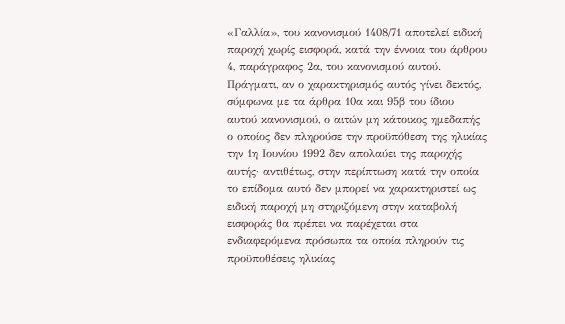«Γαλλία», του κανονισμού 1408/71 αποτελεί ειδική παροχή χωρίς εισφορά, κατά την έννοια του άρθρου 4, παράγραφος 2α, του κανονισμού αυτού. Πράγματι, αν ο χαρακτηρισμός αυτός γίνει δεκτός, σύμφωνα με τα άρθρα 10α και 95β του ίδιου αυτού κανονισμού, ο αιτών μη κάτοικος ημεδαπής ο οποίος δεν πληρούσε την προϋπόθεση της ηλικίας την 1η Ιουνίου 1992 δεν απολαύει της παροχής αυτής· αντιθέτως, στην περίπτωση κατά την οποία το επίδομα αυτό δεν μπορεί να χαρακτηριστεί ως ειδική παροχή μη στηριζόμενη στην καταβολή εισφοράς θα πρέπει να παρέχεται στα ενδιαφερόμενα πρόσωπα τα οποία πληρούν τις προϋποθέσεις ηλικίας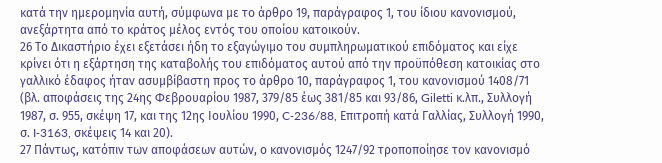κατά την ημερομηνία αυτή, σύμφωνα με το άρθρο 19, παράγραφος 1, του ίδιου κανονισμού, ανεξάρτητα από το κράτος μέλος εντός του οποίου κατοικούν.
26 Το Δικαστήριο έχει εξετάσει ήδη το εξαγώγιμο του συμπληρωματικού επιδόματος και είχε κρίνει ότι η εξάρτηση της καταβολής του επιδόματος αυτού από την προϋπόθεση κατοικίας στο γαλλικό έδαφος ήταν ασυμβίβαστη προς το άρθρο 10, παράγραφος 1, του κανονισμού 1408/71 (βλ. αποφάσεις της 24ης Φεβρουαρίου 1987, 379/85 έως 381/85 και 93/86, Giletti κ.λπ., Συλλογή 1987, σ. 955, σκέψη 17, και της 12ης Ιουλίου 1990, C‑236/88, Επιτροπή κατά Γαλλίας, Συλλογή 1990, σ. I‑3163, σκέψεις 14 και 20).
27 Πάντως, κατόπιν των αποφάσεων αυτών, ο κανονισμός 1247/92 τροποποίησε τον κανονισμό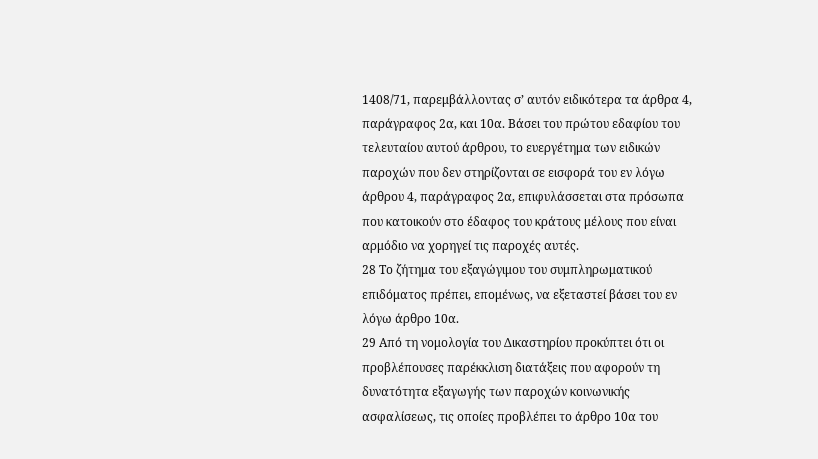1408/71, παρεμβάλλοντας σ’ αυτόν ειδικότερα τα άρθρα 4, παράγραφος 2α, και 10α. Βάσει του πρώτου εδαφίου του τελευταίου αυτού άρθρου, το ευεργέτημα των ειδικών παροχών που δεν στηρίζονται σε εισφορά του εν λόγω άρθρου 4, παράγραφος 2α, επιφυλάσσεται στα πρόσωπα που κατοικούν στο έδαφος του κράτους μέλους που είναι αρμόδιο να χορηγεί τις παροχές αυτές.
28 Το ζήτημα του εξαγώγιμου του συμπληρωματικού επιδόματος πρέπει, επομένως, να εξεταστεί βάσει του εν λόγω άρθρο 10α.
29 Από τη νομολογία του Δικαστηρίου προκύπτει ότι οι προβλέπουσες παρέκκλιση διατάξεις που αφορούν τη δυνατότητα εξαγωγής των παροχών κοινωνικής ασφαλίσεως, τις οποίες προβλέπει το άρθρο 10α του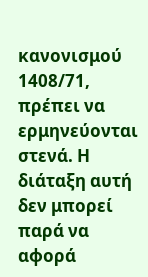κανονισμού 1408/71, πρέπει να ερμηνεύονται στενά. Η διάταξη αυτή δεν μπορεί παρά να αφορά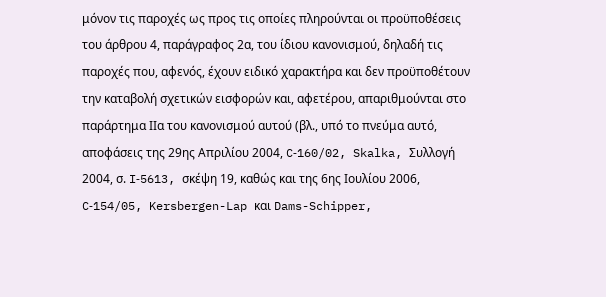μόνον τις παροχές ως προς τις οποίες πληρούνται οι προϋποθέσεις του άρθρου 4, παράγραφος 2α, του ίδιου κανονισμού, δηλαδή τις παροχές που, αφενός, έχουν ειδικό χαρακτήρα και δεν προϋποθέτουν την καταβολή σχετικών εισφορών και, αφετέρου, απαριθμούνται στο παράρτημα ΙΙα του κανονισμού αυτού (βλ., υπό το πνεύμα αυτό, αποφάσεις της 29ης Απριλίου 2004, C‑160/02, Skalka, Συλλογή 2004, σ. I‑5613, σκέψη 19, καθώς και της 6ης Ιουλίου 2006, C‑154/05, Kersbergen-Lap και Dams-Schipper,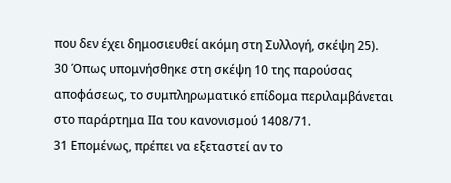που δεν έχει δημοσιευθεί ακόμη στη Συλλογή, σκέψη 25).
30 Όπως υπομνήσθηκε στη σκέψη 10 της παρούσας αποφάσεως, το συμπληρωματικό επίδομα περιλαμβάνεται στο παράρτημα IIα του κανονισμού 1408/71.
31 Επομένως, πρέπει να εξεταστεί αν το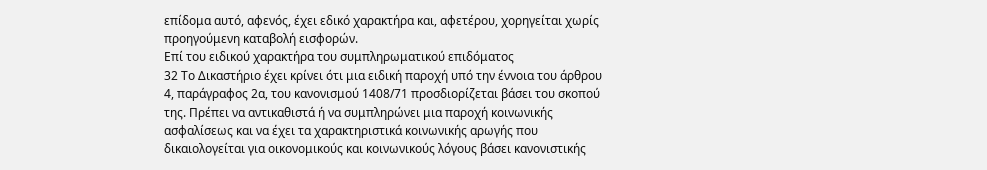επίδομα αυτό, αφενός, έχει εδικό χαρακτήρα και, αφετέρου, χορηγείται χωρίς προηγούμενη καταβολή εισφορών.
Επί του ειδικού χαρακτήρα του συμπληρωματικού επιδόματος
32 Το Δικαστήριο έχει κρίνει ότι μια ειδική παροχή υπό την έννοια του άρθρου 4, παράγραφος 2α, του κανονισμού 1408/71 προσδιορίζεται βάσει του σκοπού της. Πρέπει να αντικαθιστά ή να συμπληρώνει μια παροχή κοινωνικής ασφαλίσεως και να έχει τα χαρακτηριστικά κοινωνικής αρωγής που δικαιολογείται για οικονομικούς και κοινωνικούς λόγους βάσει κανονιστικής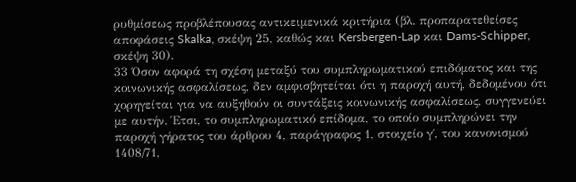ρυθμίσεως προβλέπουσας αντικειμενικά κριτήρια (βλ. προπαρατεθείσες αποφάσεις Skalka, σκέψη 25, καθώς και Kersbergen-Lap και Dams-Schipper, σκέψη 30).
33 Όσον αφορά τη σχέση μεταξύ του συμπληρωματικού επιδόματος και της κοινωνικής ασφαλίσεως, δεν αμφισβητείται ότι η παροχή αυτή, δεδομένου ότι χορηγείται για να αυξηθούν οι συντάξεις κοινωνικής ασφαλίσεως, συγγενεύει με αυτήν. Έτσι, το συμπληρωματικό επίδομα, το οποίο συμπληρώνει την παροχή γήρατος του άρθρου 4, παράγραφος 1, στοιχείο γ΄, του κανονισμού 1408/71,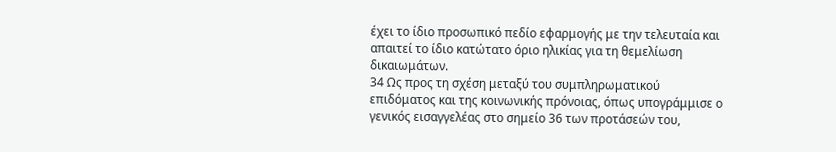έχει το ίδιο προσωπικό πεδίο εφαρμογής με την τελευταία και απαιτεί το ίδιο κατώτατο όριο ηλικίας για τη θεμελίωση δικαιωμάτων.
34 Ως προς τη σχέση μεταξύ του συμπληρωματικού επιδόματος και της κοινωνικής πρόνοιας, όπως υπογράμμισε ο γενικός εισαγγελέας στο σημείο 36 των προτάσεών του,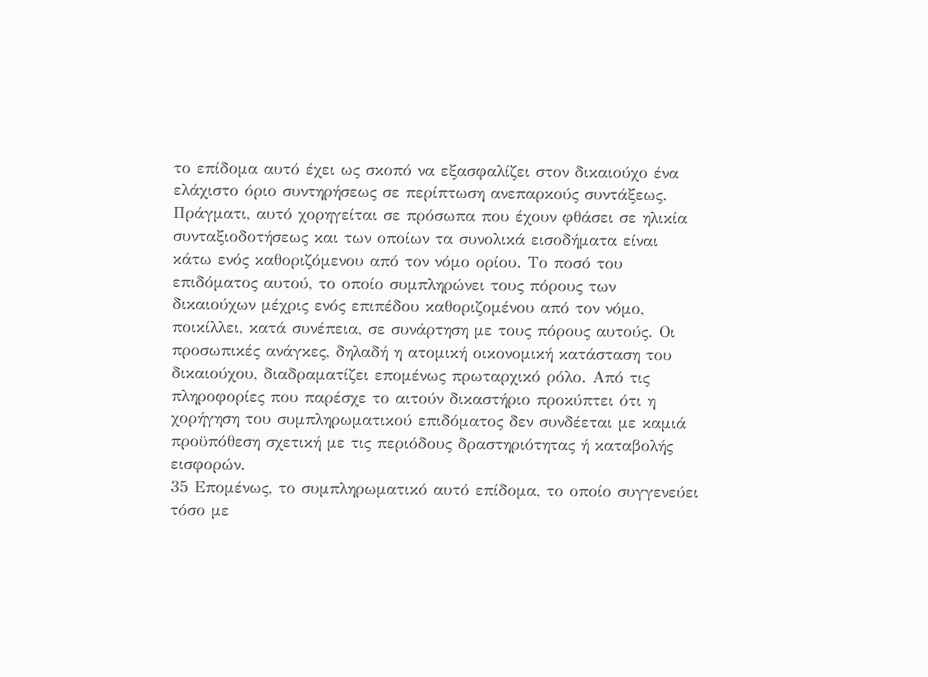το επίδομα αυτό έχει ως σκοπό να εξασφαλίζει στον δικαιούχο ένα ελάχιστο όριο συντηρήσεως σε περίπτωση ανεπαρκούς συντάξεως. Πράγματι, αυτό χορηγείται σε πρόσωπα που έχουν φθάσει σε ηλικία συνταξιοδοτήσεως και των οποίων τα συνολικά εισοδήματα είναι κάτω ενός καθοριζόμενου από τον νόμο ορίου. Το ποσό του επιδόματος αυτού, το οποίο συμπληρώνει τους πόρους των δικαιούχων μέχρις ενός επιπέδου καθοριζομένου από τον νόμο, ποικίλλει, κατά συνέπεια, σε συνάρτηση με τους πόρους αυτούς. Οι προσωπικές ανάγκες, δηλαδή η ατομική οικονομική κατάσταση του δικαιούχου, διαδραματίζει επομένως πρωταρχικό ρόλο. Από τις πληροφορίες που παρέσχε το αιτούν δικαστήριο προκύπτει ότι η χορήγηση του συμπληρωματικού επιδόματος δεν συνδέεται με καμιά προϋπόθεση σχετική με τις περιόδους δραστηριότητας ή καταβολής εισφορών.
35 Επομένως, το συμπληρωματικό αυτό επίδομα, το οποίο συγγενεύει τόσο με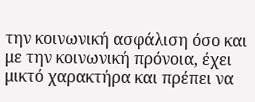την κοινωνική ασφάλιση όσο και με την κοινωνική πρόνοια, έχει μικτό χαρακτήρα και πρέπει να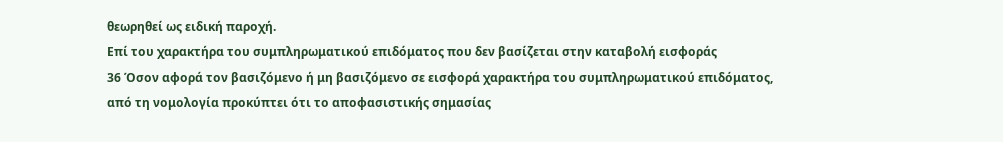θεωρηθεί ως ειδική παροχή.
Επί του χαρακτήρα του συμπληρωματικού επιδόματος που δεν βασίζεται στην καταβολή εισφοράς
36 Όσον αφορά τον βασιζόμενο ή μη βασιζόμενο σε εισφορά χαρακτήρα του συμπληρωματικού επιδόματος, από τη νομολογία προκύπτει ότι το αποφασιστικής σημασίας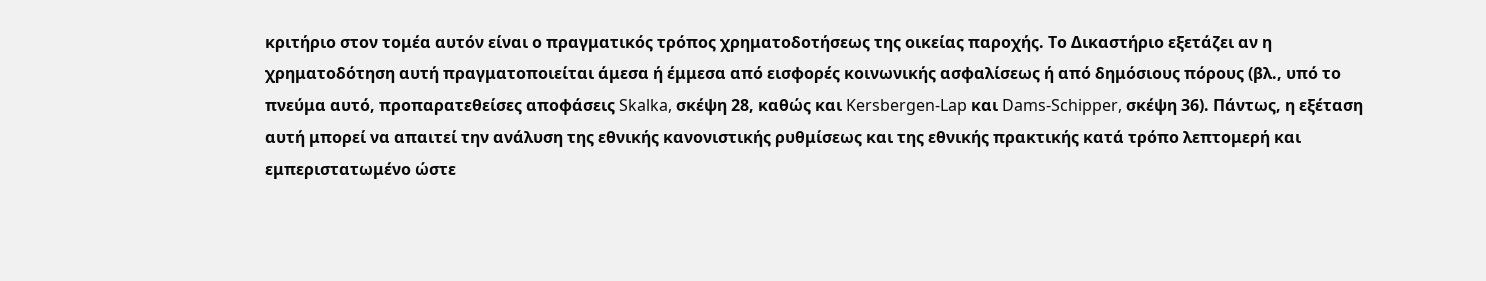κριτήριο στον τομέα αυτόν είναι ο πραγματικός τρόπος χρηματοδοτήσεως της οικείας παροχής. Το Δικαστήριο εξετάζει αν η χρηματοδότηση αυτή πραγματοποιείται άμεσα ή έμμεσα από εισφορές κοινωνικής ασφαλίσεως ή από δημόσιους πόρους (βλ., υπό το πνεύμα αυτό, προπαρατεθείσες αποφάσεις Skalka, σκέψη 28, καθώς και Kersbergen-Lap και Dams-Schipper, σκέψη 36). Πάντως, η εξέταση αυτή μπορεί να απαιτεί την ανάλυση της εθνικής κανονιστικής ρυθμίσεως και της εθνικής πρακτικής κατά τρόπο λεπτομερή και εμπεριστατωμένο ώστε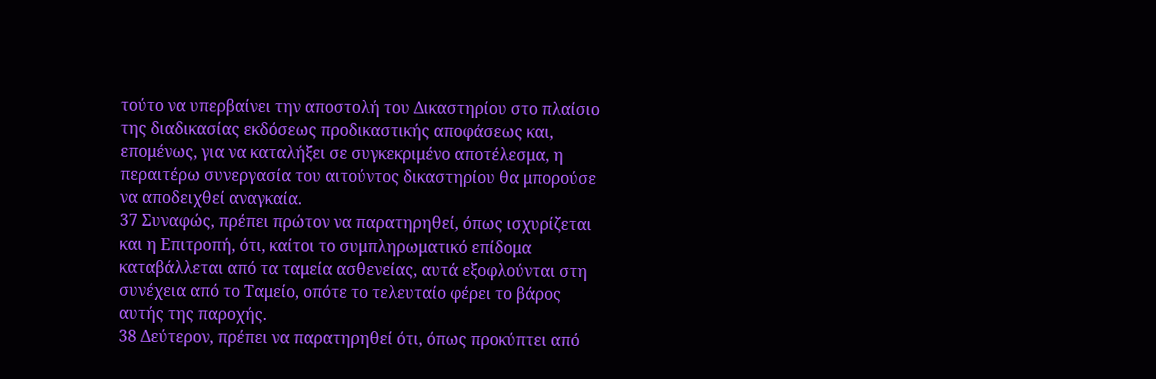τούτο να υπερβαίνει την αποστολή του Δικαστηρίου στο πλαίσιο της διαδικασίας εκδόσεως προδικαστικής αποφάσεως και, επομένως, για να καταλήξει σε συγκεκριμένο αποτέλεσμα, η περαιτέρω συνεργασία του αιτούντος δικαστηρίου θα μπορούσε να αποδειχθεί αναγκαία.
37 Συναφώς, πρέπει πρώτον να παρατηρηθεί, όπως ισχυρίζεται και η Επιτροπή, ότι, καίτοι το συμπληρωματικό επίδομα καταβάλλεται από τα ταμεία ασθενείας, αυτά εξοφλούνται στη συνέχεια από το Ταμείο, οπότε το τελευταίο φέρει το βάρος αυτής της παροχής.
38 Δεύτερον, πρέπει να παρατηρηθεί ότι, όπως προκύπτει από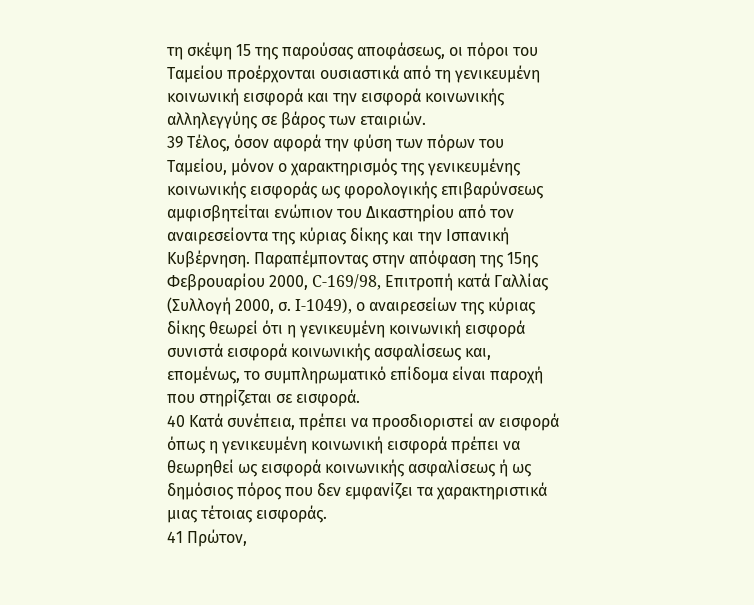τη σκέψη 15 της παρούσας αποφάσεως, οι πόροι του Ταμείου προέρχονται ουσιαστικά από τη γενικευμένη κοινωνική εισφορά και την εισφορά κοινωνικής αλληλεγγύης σε βάρος των εταιριών.
39 Τέλος, όσον αφορά την φύση των πόρων του Ταμείου, μόνον ο χαρακτηρισμός της γενικευμένης κοινωνικής εισφοράς ως φορολογικής επιβαρύνσεως αμφισβητείται ενώπιον του Δικαστηρίου από τον αναιρεσείοντα της κύριας δίκης και την Ισπανική Κυβέρνηση. Παραπέμποντας στην απόφαση της 15ης Φεβρουαρίου 2000, C‑169/98, Επιτροπή κατά Γαλλίας (Συλλογή 2000, σ. I‑1049), ο αναιρεσείων της κύριας δίκης θεωρεί ότι η γενικευμένη κοινωνική εισφορά συνιστά εισφορά κοινωνικής ασφαλίσεως και, επομένως, το συμπληρωματικό επίδομα είναι παροχή που στηρίζεται σε εισφορά.
40 Κατά συνέπεια, πρέπει να προσδιοριστεί αν εισφορά όπως η γενικευμένη κοινωνική εισφορά πρέπει να θεωρηθεί ως εισφορά κοινωνικής ασφαλίσεως ή ως δημόσιος πόρος που δεν εμφανίζει τα χαρακτηριστικά μιας τέτοιας εισφοράς.
41 Πρώτον,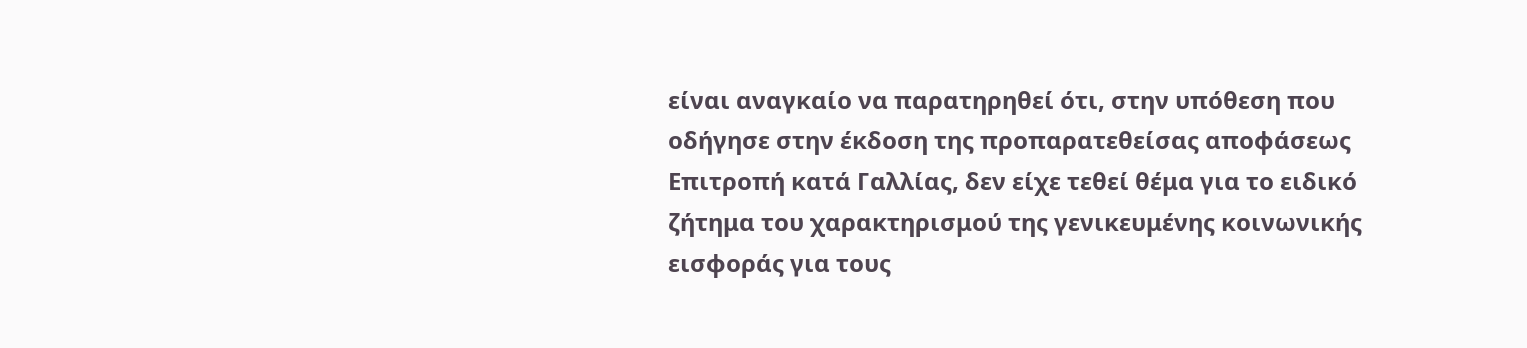είναι αναγκαίo να παρατηρηθεί ότι, στην υπόθεση που οδήγησε στην έκδοση της προπαρατεθείσας αποφάσεως Επιτροπή κατά Γαλλίας, δεν είχε τεθεί θέμα για το ειδικό ζήτημα του χαρακτηρισμού της γενικευμένης κοινωνικής εισφοράς για τους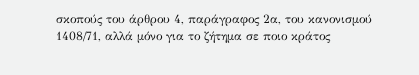σκοπούς του άρθρου 4, παράγραφος 2α, του κανονισμού 1408/71, αλλά μόνο για το ζήτημα σε ποιο κράτος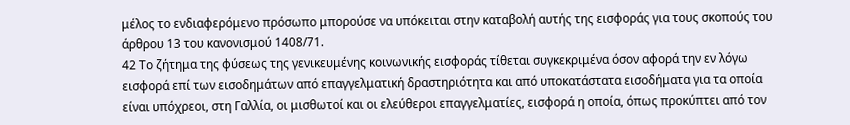μέλος το ενδιαφερόμενο πρόσωπο μπορούσε να υπόκειται στην καταβολή αυτής της εισφοράς για τους σκοπούς του άρθρου 13 του κανονισμού 1408/71.
42 Το ζήτημα της φύσεως της γενικευμένης κοινωνικής εισφοράς τίθεται συγκεκριμένα όσον αφορά την εν λόγω εισφορά επί των εισοδημάτων από επαγγελματική δραστηριότητα και από υποκατάστατα εισοδήματα για τα οποία είναι υπόχρεοι, στη Γαλλία, οι μισθωτοί και οι ελεύθεροι επαγγελματίες, εισφορά η οποία, όπως προκύπτει από τον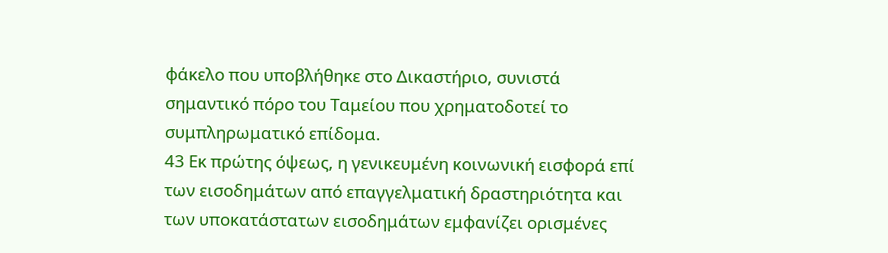φάκελο που υποβλήθηκε στο Δικαστήριο, συνιστά σημαντικό πόρο του Ταμείου που χρηματοδοτεί το συμπληρωματικό επίδομα.
43 Εκ πρώτης όψεως, η γενικευμένη κοινωνική εισφορά επί των εισοδημάτων από επαγγελματική δραστηριότητα και των υποκατάστατων εισοδημάτων εμφανίζει ορισμένες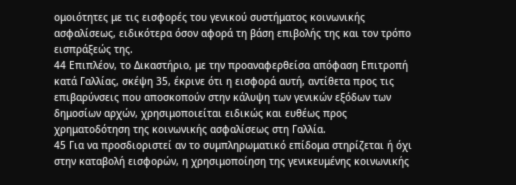ομοιότητες με τις εισφορές του γενικού συστήματος κοινωνικής ασφαλίσεως, ειδικότερα όσον αφορά τη βάση επιβολής της και τον τρόπο εισπράξεώς της.
44 Επιπλέον, το Δικαστήριο, με την προαναφερθείσα απόφαση Επιτροπή κατά Γαλλίας, σκέψη 35, έκρινε ότι η εισφορά αυτή, αντίθετα προς τις επιβαρύνσεις που αποσκοπούν στην κάλυψη των γενικών εξόδων των δημοσίων αρχών, χρησιμοποιείται ειδικώς και ευθέως προς χρηματοδότηση της κοινωνικής ασφαλίσεως στη Γαλλία.
45 Για να προσδιοριστεί αν το συμπληρωματικό επίδομα στηρίζεται ή όχι στην καταβολή εισφορών, η χρησιμοποίηση της γενικευμένης κοινωνικής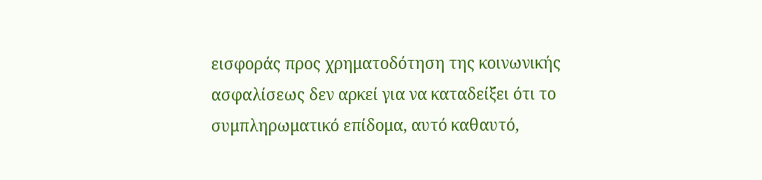εισφοράς προς χρηματοδότηση της κοινωνικής ασφαλίσεως δεν αρκεί για να καταδείξει ότι το συμπληρωματικό επίδομα, αυτό καθαυτό,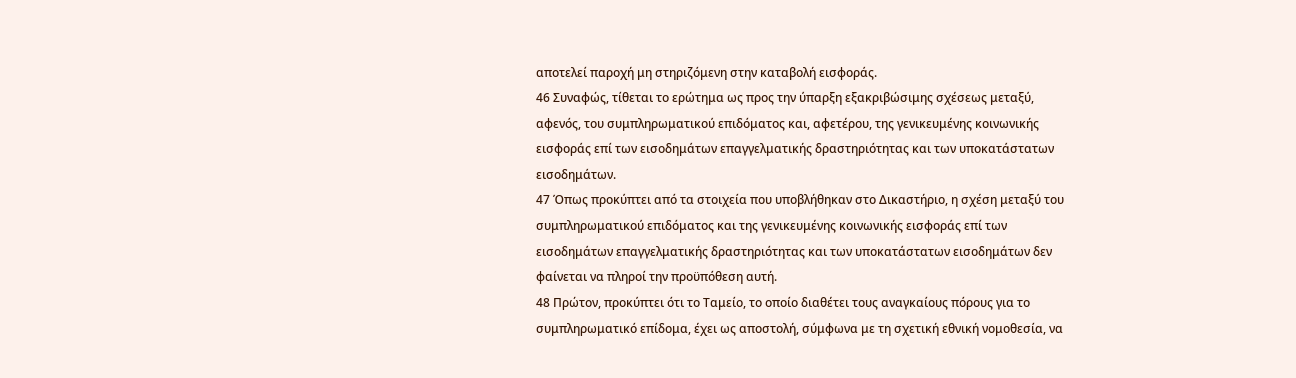αποτελεί παροχή μη στηριζόμενη στην καταβολή εισφοράς.
46 Συναφώς, τίθεται το ερώτημα ως προς την ύπαρξη εξακριβώσιμης σχέσεως μεταξύ, αφενός, του συμπληρωματικού επιδόματος και, αφετέρου, της γενικευμένης κοινωνικής εισφοράς επί των εισοδημάτων επαγγελματικής δραστηριότητας και των υποκατάστατων εισοδημάτων.
47 Όπως προκύπτει από τα στοιχεία που υποβλήθηκαν στο Δικαστήριο, η σχέση μεταξύ του συμπληρωματικού επιδόματος και της γενικευμένης κοινωνικής εισφοράς επί των εισοδημάτων επαγγελματικής δραστηριότητας και των υποκατάστατων εισοδημάτων δεν φαίνεται να πληροί την προϋπόθεση αυτή.
48 Πρώτον, προκύπτει ότι το Ταμείο, το οποίο διαθέτει τους αναγκαίους πόρους για το συμπληρωματικό επίδομα, έχει ως αποστολή, σύμφωνα με τη σχετική εθνική νομοθεσία, να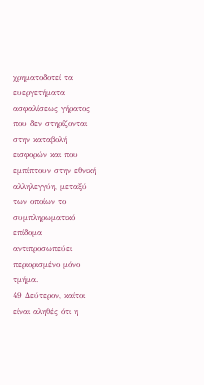χρηματοδοτεί τα ευεργετήματα ασφαλίσεως γήρατος που δεν στηρίζονται στην καταβολή εισφορών και που εμπίπτουν στην εθνική αλληλεγγύη, μεταξύ των οποίων το συμπληρωματικό επίδομα αντιπροσωπεύει περιορισμένο μόνο τμήμα.
49 Δεύτερον, καίτοι είναι αληθές ότι η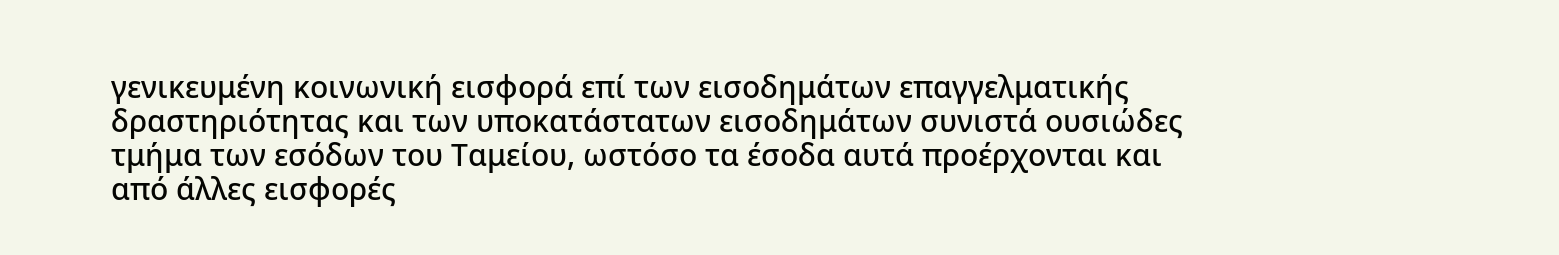γενικευμένη κοινωνική εισφορά επί των εισοδημάτων επαγγελματικής δραστηριότητας και των υποκατάστατων εισοδημάτων συνιστά ουσιώδες τμήμα των εσόδων του Ταμείου, ωστόσο τα έσοδα αυτά προέρχονται και από άλλες εισφορές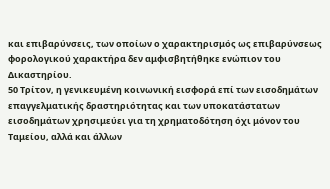και επιβαρύνσεις, των οποίων ο χαρακτηρισμός ως επιβαρύνσεως φορολογικού χαρακτήρα δεν αμφισβητήθηκε ενώπιον του Δικαστηρίου.
50 Τρίτον, η γενικευμένη κοινωνική εισφορά επί των εισοδημάτων επαγγελματικής δραστηριότητας και των υποκατάστατων εισοδημάτων χρησιμεύει για τη χρηματοδότηση όχι μόνον του Ταμείου, αλλά και άλλων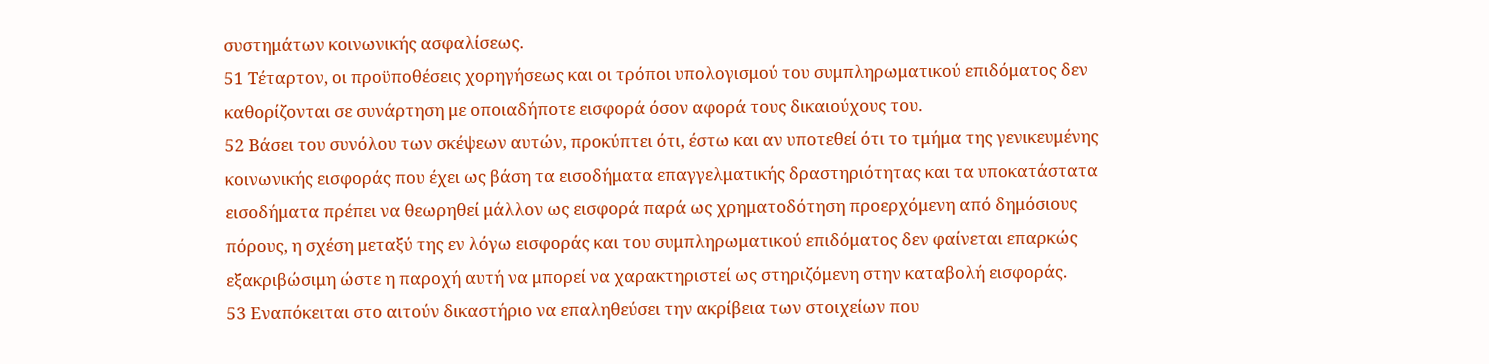συστημάτων κοινωνικής ασφαλίσεως.
51 Τέταρτον, οι προϋποθέσεις χορηγήσεως και οι τρόποι υπολογισμού του συμπληρωματικού επιδόματος δεν καθορίζονται σε συνάρτηση με οποιαδήποτε εισφορά όσον αφορά τους δικαιούχους του.
52 Βάσει του συνόλου των σκέψεων αυτών, προκύπτει ότι, έστω και αν υποτεθεί ότι το τμήμα της γενικευμένης κοινωνικής εισφοράς που έχει ως βάση τα εισοδήματα επαγγελματικής δραστηριότητας και τα υποκατάστατα εισοδήματα πρέπει να θεωρηθεί μάλλον ως εισφορά παρά ως χρηματοδότηση προερχόμενη από δημόσιους πόρους, η σχέση μεταξύ της εν λόγω εισφοράς και του συμπληρωματικού επιδόματος δεν φαίνεται επαρκώς εξακριβώσιμη ώστε η παροχή αυτή να μπορεί να χαρακτηριστεί ως στηριζόμενη στην καταβολή εισφοράς.
53 Εναπόκειται στο αιτούν δικαστήριο να επαληθεύσει την ακρίβεια των στοιχείων που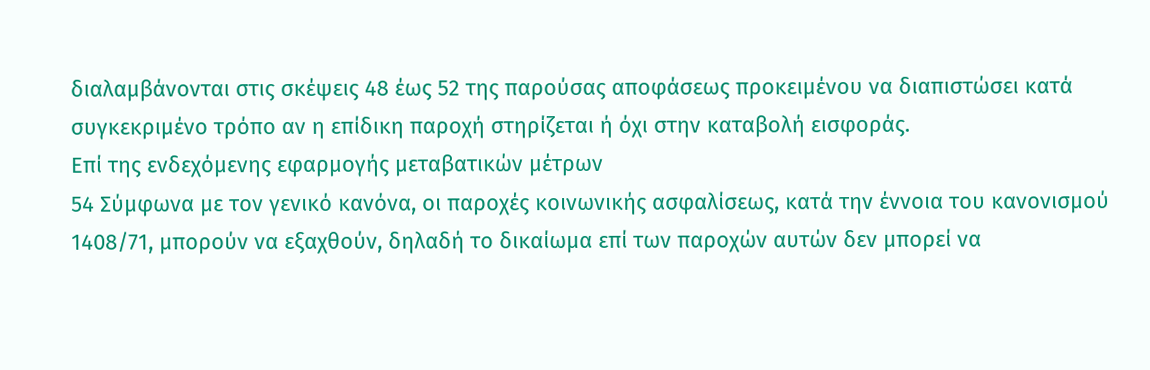διαλαμβάνονται στις σκέψεις 48 έως 52 της παρούσας αποφάσεως προκειμένου να διαπιστώσει κατά συγκεκριμένο τρόπο αν η επίδικη παροχή στηρίζεται ή όχι στην καταβολή εισφοράς.
Επί της ενδεχόμενης εφαρμογής μεταβατικών μέτρων
54 Σύμφωνα με τον γενικό κανόνα, οι παροχές κοινωνικής ασφαλίσεως, κατά την έννοια του κανονισμού 1408/71, μπορούν να εξαχθούν, δηλαδή το δικαίωμα επί των παροχών αυτών δεν μπορεί να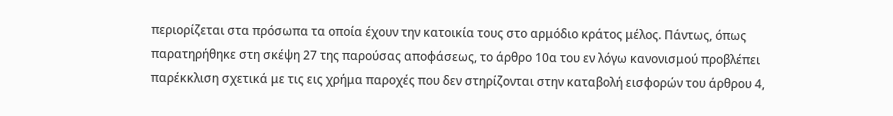περιορίζεται στα πρόσωπα τα οποία έχουν την κατοικία τους στο αρμόδιο κράτος μέλος. Πάντως, όπως παρατηρήθηκε στη σκέψη 27 της παρούσας αποφάσεως, το άρθρο 10α του εν λόγω κανονισμού προβλέπει παρέκκλιση σχετικά με τις εις χρήμα παροχές που δεν στηρίζονται στην καταβολή εισφορών του άρθρου 4,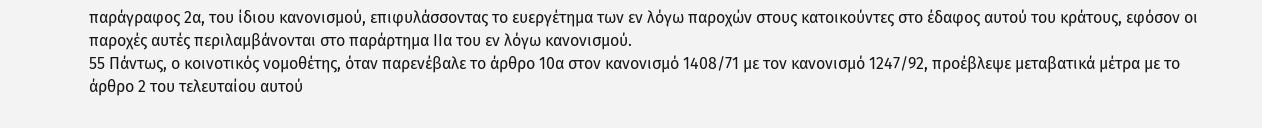παράγραφος 2α, του ίδιου κανονισμού, επιφυλάσσοντας το ευεργέτημα των εν λόγω παροχών στους κατοικούντες στο έδαφος αυτού του κράτους, εφόσον οι παροχές αυτές περιλαμβάνονται στο παράρτημα IIα του εν λόγω κανονισμού.
55 Πάντως, ο κοινοτικός νομοθέτης, όταν παρενέβαλε το άρθρο 10α στον κανονισμό 1408/71 με τον κανονισμό 1247/92, προέβλεψε μεταβατικά μέτρα με το άρθρο 2 του τελευταίου αυτού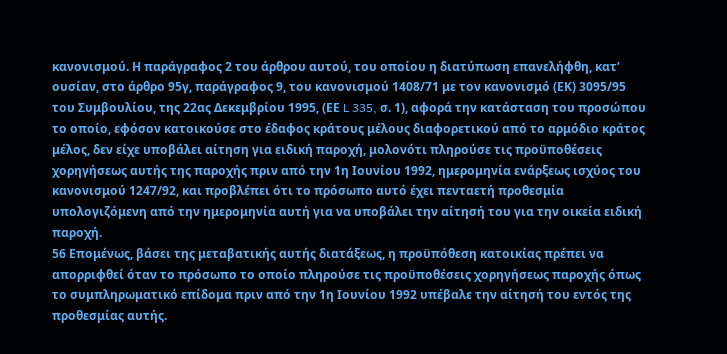κανονισμού. Η παράγραφος 2 του άρθρου αυτού, του οποίου η διατύπωση επανελήφθη, κατ’ ουσίαν, στο άρθρο 95γ, παράγραφος 9, του κανονισμού 1408/71 με τον κανονισμό (ΕΚ) 3095/95 του Συμβουλίου, της 22ας Δεκεμβρίου 1995, (ΕΕ L 335, σ. 1), αφορά την κατάσταση του προσώπου το οποίο, εφόσον κατοικούσε στο έδαφος κράτους μέλους διαφορετικού από το αρμόδιο κράτος μέλος, δεν είχε υποβάλει αίτηση για ειδική παροχή, μολονότι πληρούσε τις προϋποθέσεις χορηγήσεως αυτής της παροχής πριν από την 1η Ιουνίου 1992, ημερομηνία ενάρξεως ισχύος του κανονισμού 1247/92, και προβλέπει ότι το πρόσωπο αυτό έχει πενταετή προθεσμία υπολογιζόμενη από την ημερομηνία αυτή για να υποβάλει την αίτησή του για την οικεία ειδική παροχή.
56 Επομένως, βάσει της μεταβατικής αυτής διατάξεως, η προϋπόθεση κατοικίας πρέπει να απορριφθεί όταν το πρόσωπο το οποίο πληρούσε τις προϋποθέσεις χορηγήσεως παροχής όπως το συμπληρωματικό επίδομα πριν από την 1η Ιουνίου 1992 υπέβαλε την αίτησή του εντός της προθεσμίας αυτής.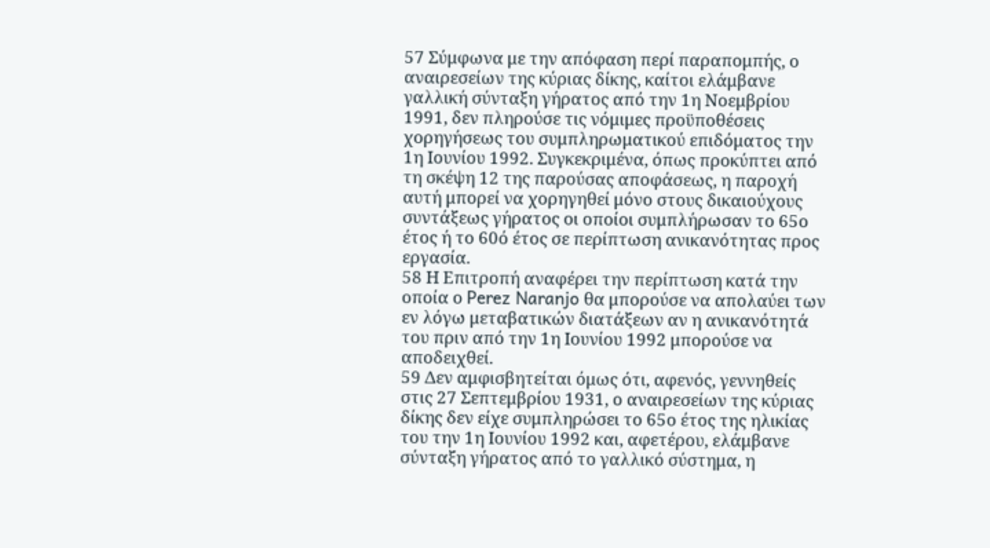57 Σύμφωνα με την απόφαση περί παραπομπής, ο αναιρεσείων της κύριας δίκης, καίτοι ελάμβανε γαλλική σύνταξη γήρατος από την 1η Νοεμβρίου 1991, δεν πληρούσε τις νόμιμες προϋποθέσεις χορηγήσεως του συμπληρωματικού επιδόματος την 1η Ιουνίου 1992. Συγκεκριμένα, όπως προκύπτει από τη σκέψη 12 της παρούσας αποφάσεως, η παροχή αυτή μπορεί να χορηγηθεί μόνο στους δικαιούχους συντάξεως γήρατος οι οποίοι συμπλήρωσαν το 65ο έτος ή το 60ό έτος σε περίπτωση ανικανότητας προς εργασία.
58 Η Επιτροπή αναφέρει την περίπτωση κατά την οποία ο Perez Naranjo θα μπορούσε να απολαύει των εν λόγω μεταβατικών διατάξεων αν η ανικανότητά του πριν από την 1η Ιουνίου 1992 μπορούσε να αποδειχθεί.
59 Δεν αμφισβητείται όμως ότι, αφενός, γεννηθείς στις 27 Σεπτεμβρίου 1931, ο αναιρεσείων της κύριας δίκης δεν είχε συμπληρώσει το 65ο έτος της ηλικίας του την 1η Ιουνίου 1992 και, αφετέρου, ελάμβανε σύνταξη γήρατος από το γαλλικό σύστημα, η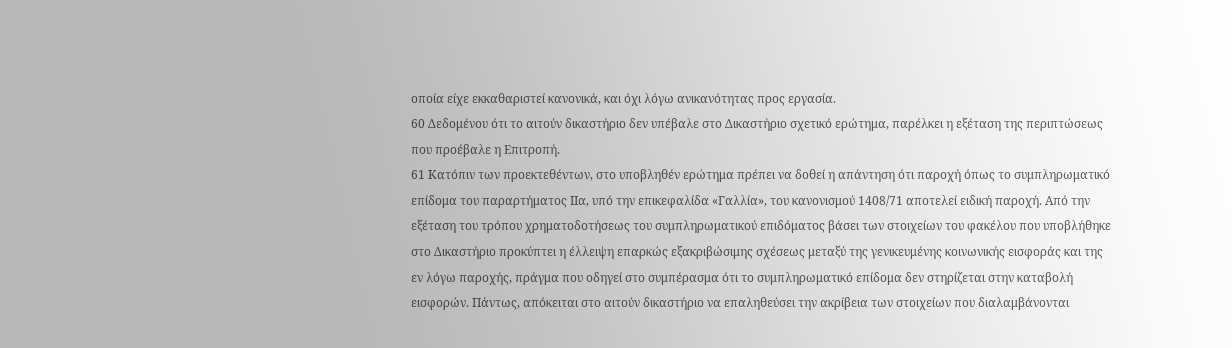οποία είχε εκκαθαριστεί κανονικά, και όχι λόγω ανικανότητας προς εργασία.
60 Δεδομένου ότι το αιτούν δικαστήριο δεν υπέβαλε στο Δικαστήριο σχετικό ερώτημα, παρέλκει η εξέταση της περιπτώσεως που προέβαλε η Επιτροπή.
61 Κατόπιν των προεκτεθέντων, στο υποβληθέν ερώτημα πρέπει να δοθεί η απάντηση ότι παροχή όπως το συμπληρωματικό επίδομα του παραρτήματος IIα, υπό την επικεφαλίδα «Γαλλία», του κανονισμού 1408/71 αποτελεί ειδική παροχή. Από την εξέταση του τρόπου χρηματοδοτήσεως του συμπληρωματικού επιδόματος βάσει των στοιχείων του φακέλου που υποβλήθηκε στο Δικαστήριο προκύπτει η έλλειψη επαρκώς εξακριβώσιμης σχέσεως μεταξύ της γενικευμένης κοινωνικής εισφοράς και της εν λόγω παροχής, πράγμα που οδηγεί στο συμπέρασμα ότι το συμπληρωματικό επίδομα δεν στηρίζεται στην καταβολή εισφορών. Πάντως, απόκειται στο αιτούν δικαστήριο να επαληθεύσει την ακρίβεια των στοιχείων που διαλαμβάνονται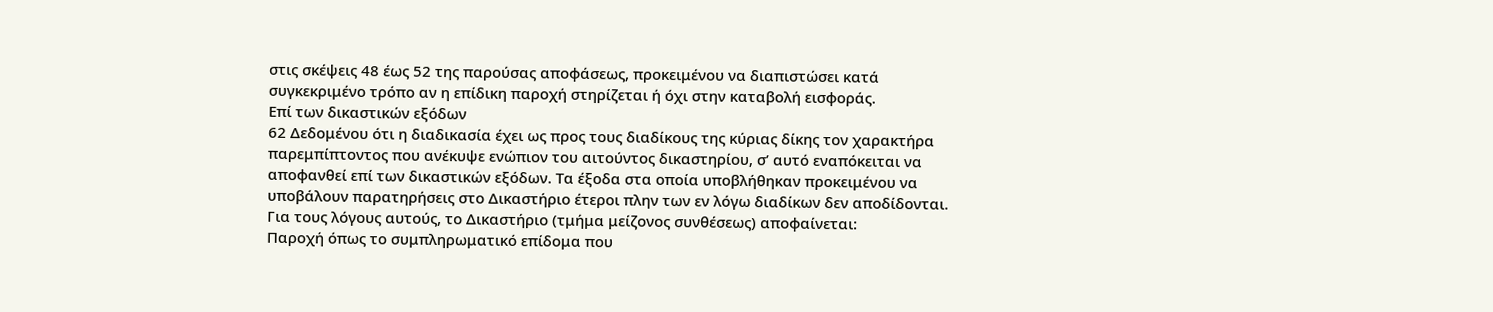στις σκέψεις 48 έως 52 της παρούσας αποφάσεως, προκειμένου να διαπιστώσει κατά συγκεκριμένο τρόπο αν η επίδικη παροχή στηρίζεται ή όχι στην καταβολή εισφοράς.
Επί των δικαστικών εξόδων
62 Δεδομένου ότι η διαδικασία έχει ως προς τους διαδίκους της κύριας δίκης τον χαρακτήρα παρεμπίπτοντος που ανέκυψε ενώπιον του αιτούντος δικαστηρίου, σ’ αυτό εναπόκειται να αποφανθεί επί των δικαστικών εξόδων. Τα έξοδα στα οποία υποβλήθηκαν προκειμένου να υποβάλουν παρατηρήσεις στο Δικαστήριο έτεροι πλην των εν λόγω διαδίκων δεν αποδίδονται.
Για τους λόγους αυτούς, το Δικαστήριο (τμήμα μείζονος συνθέσεως) αποφαίνεται:
Παροχή όπως το συμπληρωματικό επίδομα που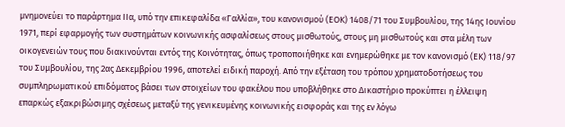μνημονεύει το παράρτημα IIα, υπό την επικεφαλίδα «Γαλλία», του κανονισμού (ΕΟΚ) 1408/71 του Συμβουλίου, της 14ης Ιουνίου 1971, περί εφαρμογής των συστημάτων κοινωνικής ασφαλίσεως στους μισθωτούς, στους μη μισθωτούς και στα μέλη των οικογενειών τους που διακινούνται εντός της Κοινότητας, όπως τροποποιήθηκε και ενημερώθηκε με τον κανονισμό (ΕΚ) 118/97 του Συμβουλίου, της 2ας Δεκεμβρίου 1996, αποτελεί ειδική παροχή. Από την εξέταση του τρόπου χρηματοδοτήσεως του συμπληρωματικού επιδόματος βάσει των στοιχείων του φακέλου που υποβλήθηκε στο Δικαστήριο προκύπτει η έλλειψη επαρκώς εξακριβώσιμης σχέσεως μεταξύ της γενικευμένης κοινωνικής εισφοράς και της εν λόγω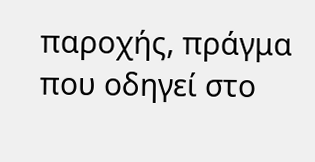παροχής, πράγμα που οδηγεί στο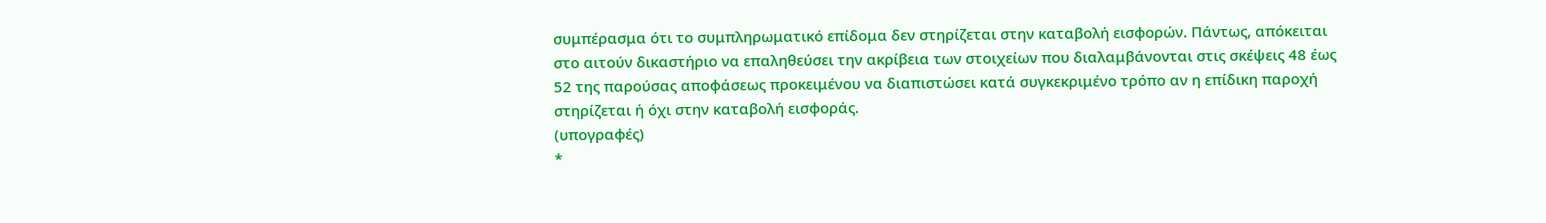συμπέρασμα ότι το συμπληρωματικό επίδομα δεν στηρίζεται στην καταβολή εισφορών. Πάντως, απόκειται στο αιτούν δικαστήριο να επαληθεύσει την ακρίβεια των στοιχείων που διαλαμβάνονται στις σκέψεις 48 έως 52 της παρούσας αποφάσεως προκειμένου να διαπιστώσει κατά συγκεκριμένο τρόπο αν η επίδικη παροχή στηρίζεται ή όχι στην καταβολή εισφοράς.
(υπογραφές)
*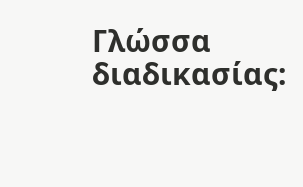Γλώσσα διαδικασίας: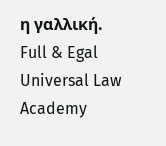η γαλλική.
Full & Egal Universal Law Academy